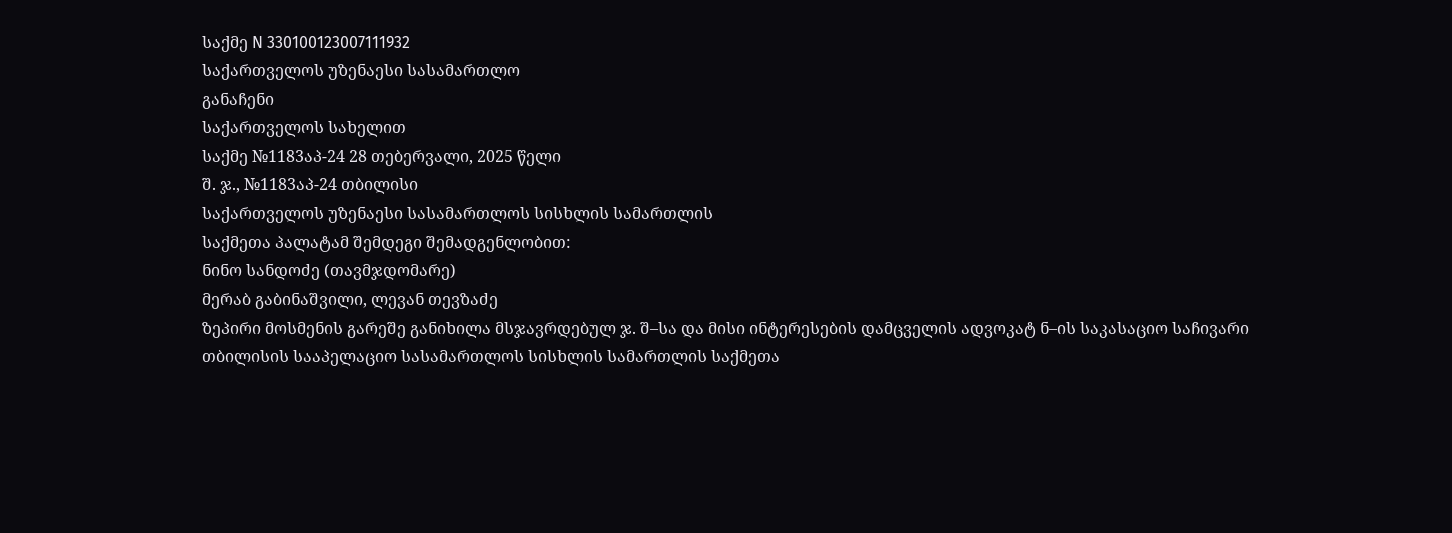საქმე N 330100123007111932
საქართველოს უზენაესი სასამართლო
განაჩენი
საქართველოს სახელით
საქმე №1183აპ-24 28 თებერვალი, 2025 წელი
შ. ჯ., №1183აპ-24 თბილისი
საქართველოს უზენაესი სასამართლოს სისხლის სამართლის
საქმეთა პალატამ შემდეგი შემადგენლობით:
ნინო სანდოძე (თავმჯდომარე)
მერაბ გაბინაშვილი, ლევან თევზაძე
ზეპირი მოსმენის გარეშე განიხილა მსჯავრდებულ ჯ. შ–სა და მისი ინტერესების დამცველის ადვოკატ ნ–ის საკასაციო საჩივარი თბილისის სააპელაციო სასამართლოს სისხლის სამართლის საქმეთა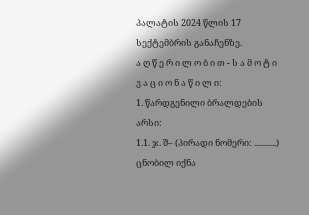პალატის 2024 წლის 17 სექტემბრის განაჩენზე.
ა ღ წ ე რ ი ლ ო ბ ი თ - ს ა მ ო ტ ი ვ ა ც ი ო ნ ა წ ი ლ ი:
1. წარდგენილი ბრალდების არსი:
1.1. ჯ. შ– (პირადი ნომერი: ...........) ცნობილ იქნა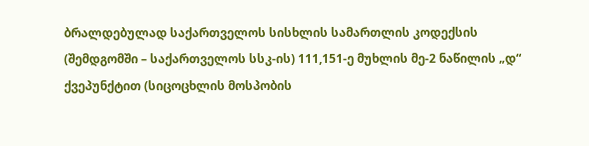ბრალდებულად საქართველოს სისხლის სამართლის კოდექსის (შემდგომში – საქართველოს სსკ-ის) 111,151-ე მუხლის მე-2 ნაწილის „დ“ ქვეპუნქტით (სიცოცხლის მოსპობის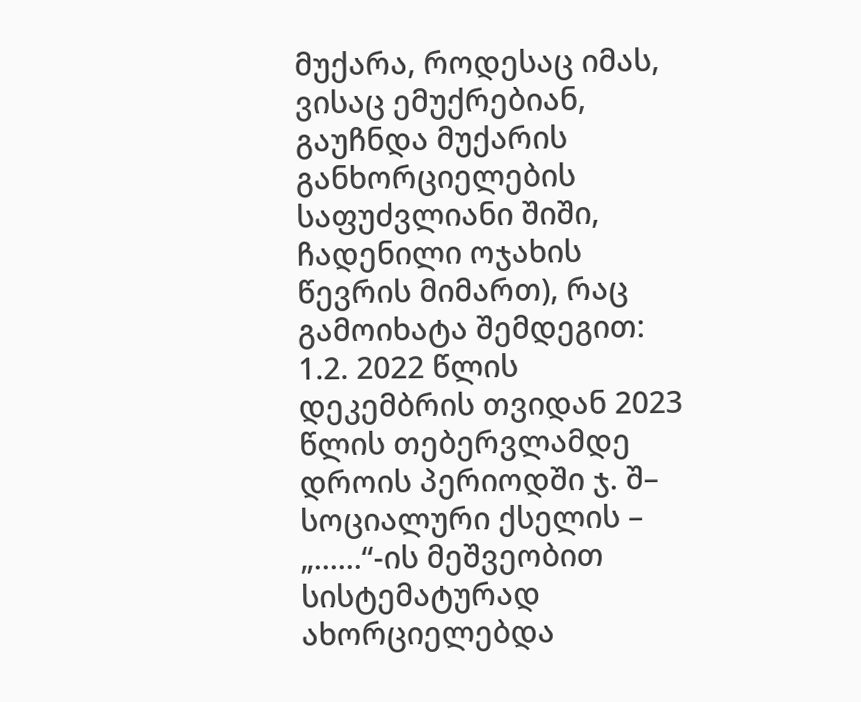მუქარა, როდესაც იმას, ვისაც ემუქრებიან, გაუჩნდა მუქარის განხორციელების საფუძვლიანი შიში, ჩადენილი ოჯახის წევრის მიმართ), რაც გამოიხატა შემდეგით:
1.2. 2022 წლის დეკემბრის თვიდან 2023 წლის თებერვლამდე დროის პერიოდში ჯ. შ– სოციალური ქსელის – „......“-ის მეშვეობით სისტემატურად ახორციელებდა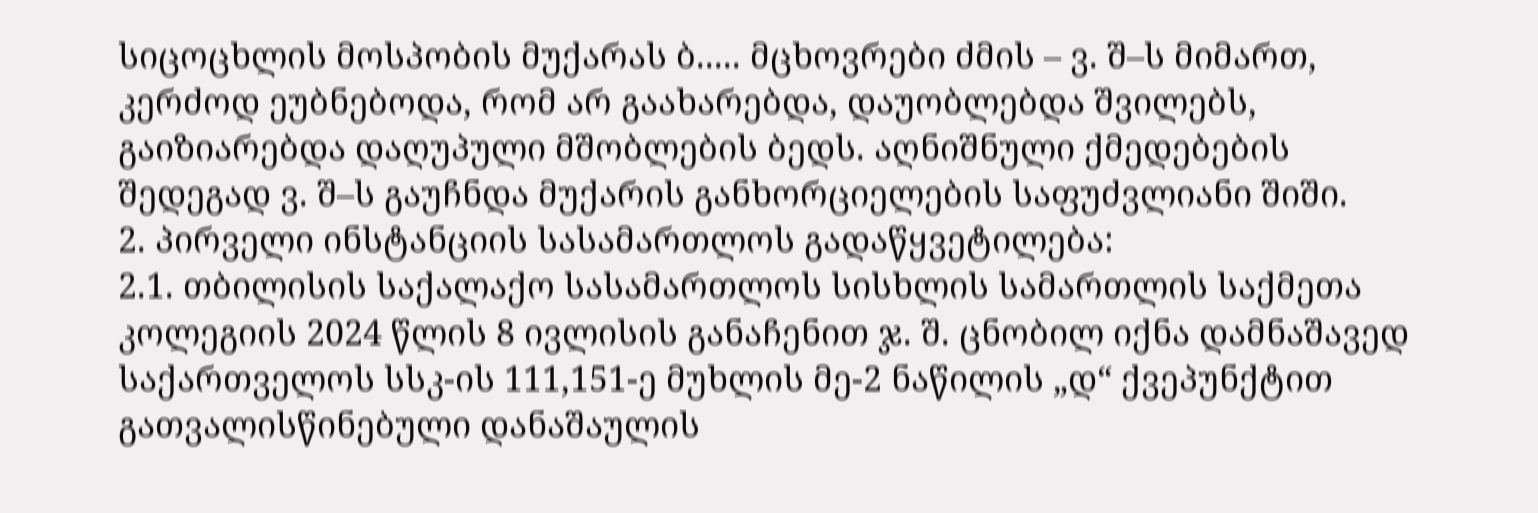სიცოცხლის მოსპობის მუქარას ბ..... მცხოვრები ძმის – ვ. შ–ს მიმართ, კერძოდ ეუბნებოდა, რომ არ გაახარებდა, დაუობლებდა შვილებს, გაიზიარებდა დაღუპული მშობლების ბედს. აღნიშნული ქმედებების შედეგად ვ. შ–ს გაუჩნდა მუქარის განხორციელების საფუძვლიანი შიში.
2. პირველი ინსტანციის სასამართლოს გადაწყვეტილება:
2.1. თბილისის საქალაქო სასამართლოს სისხლის სამართლის საქმეთა კოლეგიის 2024 წლის 8 ივლისის განაჩენით ჯ. შ. ცნობილ იქნა დამნაშავედ საქართველოს სსკ-ის 111,151-ე მუხლის მე-2 ნაწილის „დ“ ქვეპუნქტით გათვალისწინებული დანაშაულის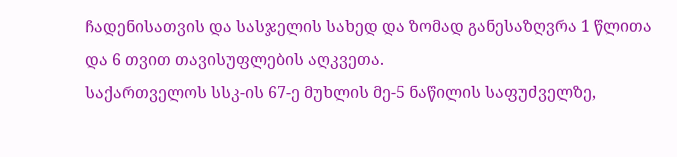ჩადენისათვის და სასჯელის სახედ და ზომად განესაზღვრა 1 წლითა და 6 თვით თავისუფლების აღკვეთა.
საქართველოს სსკ-ის 67-ე მუხლის მე-5 ნაწილის საფუძველზე,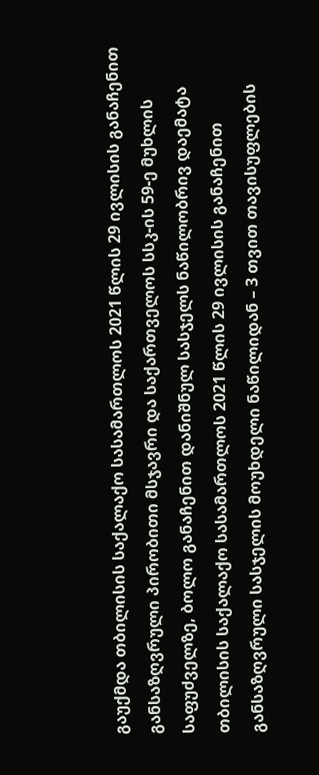გაუქმდა თბილისის საქალაქო სასამართლოს 2021 წლის 29 ივლისის განაჩენით განსაზღვრული პირობითი მსჯავრი და საქართველოს სსკ-ის 59-ე მუხლის საფუძველზე, ბოლო განაჩენით დანიშნულ სასჯელს ნაწილობრივ დაემატა თბილისის საქალაქო სასამართლოს 2021 წლის 29 ივლისის განაჩენით განსაზღვრული სასჯელის მოუხდელი ნაწილიდან – 3 თვით თავისუფლების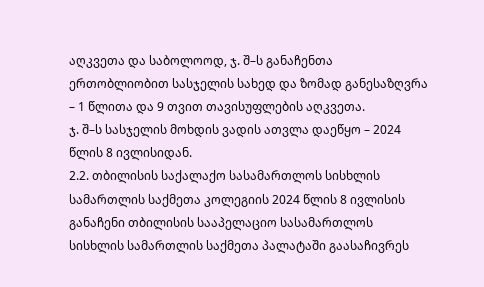აღკვეთა და საბოლოოდ, ჯ. შ–ს განაჩენთა ერთობლიობით სასჯელის სახედ და ზომად განესაზღვრა – 1 წლითა და 9 თვით თავისუფლების აღკვეთა.
ჯ. შ–ს სასჯელის მოხდის ვადის ათვლა დაეწყო – 2024 წლის 8 ივლისიდან.
2.2. თბილისის საქალაქო სასამართლოს სისხლის სამართლის საქმეთა კოლეგიის 2024 წლის 8 ივლისის განაჩენი თბილისის სააპელაციო სასამართლოს სისხლის სამართლის საქმეთა პალატაში გაასაჩივრეს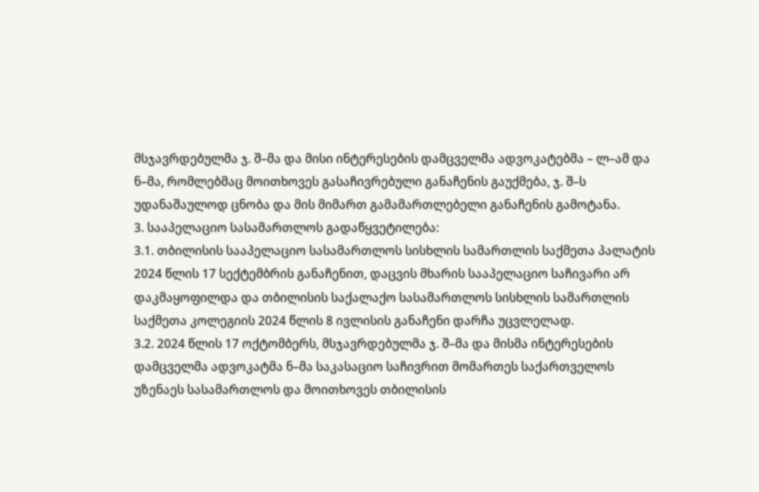მსჯავრდებულმა ჯ. შ–მა და მისი ინტერესების დამცველმა ადვოკატებმა – ლ–ამ და ნ–მა, რომლებმაც მოითხოვეს გასაჩივრებული განაჩენის გაუქმება, ჯ. შ–ს უდანაშაულოდ ცნობა და მის მიმართ გამამართლებელი განაჩენის გამოტანა.
3. სააპელაციო სასამართლოს გადაწყვეტილება:
3.1. თბილისის სააპელაციო სასამართლოს სისხლის სამართლის საქმეთა პალატის 2024 წლის 17 სექტემბრის განაჩენით, დაცვის მხარის სააპელაციო საჩივარი არ დაკმაყოფილდა და თბილისის საქალაქო სასამართლოს სისხლის სამართლის საქმეთა კოლეგიის 2024 წლის 8 ივლისის განაჩენი დარჩა უცვლელად.
3.2. 2024 წლის 17 ოქტომბერს, მსჯავრდებულმა ჯ. შ–მა და მისმა ინტერესების დამცველმა ადვოკატმა ნ–მა საკასაციო საჩივრით მომართეს საქართველოს უზენაეს სასამართლოს და მოითხოვეს თბილისის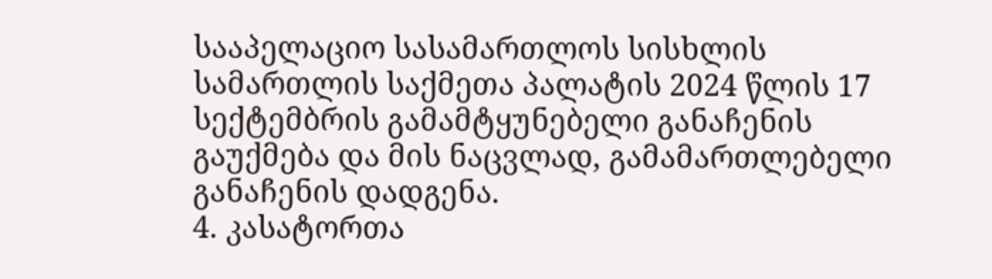სააპელაციო სასამართლოს სისხლის სამართლის საქმეთა პალატის 2024 წლის 17 სექტემბრის გამამტყუნებელი განაჩენის გაუქმება და მის ნაცვლად, გამამართლებელი განაჩენის დადგენა.
4. კასატორთა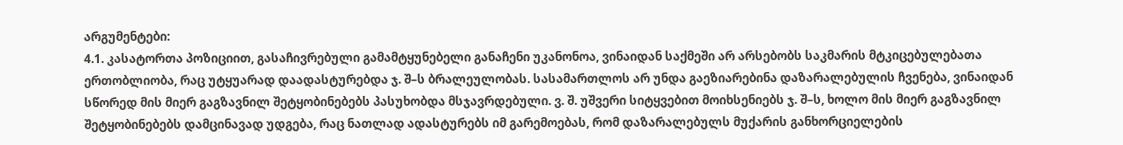არგუმენტები:
4.1. კასატორთა პოზიციით, გასაჩივრებული გამამტყუნებელი განაჩენი უკანონოა, ვინაიდან საქმეში არ არსებობს საკმარის მტკიცებულებათა ერთობლიობა, რაც უტყუარად დაადასტურებდა ჯ. შ–ს ბრალეულობას. სასამართლოს არ უნდა გაეზიარებინა დაზარალებულის ჩვენება, ვინაიდან სწორედ მის მიერ გაგზავნილ შეტყობინებებს პასუხობდა მსჯავრდებული. ვ. შ. უშვერი სიტყვებით მოიხსენიებს ჯ. შ–ს, ხოლო მის მიერ გაგზავნილ შეტყობინებებს დამცინავად უდგება, რაც ნათლად ადასტურებს იმ გარემოებას, რომ დაზარალებულს მუქარის განხორციელების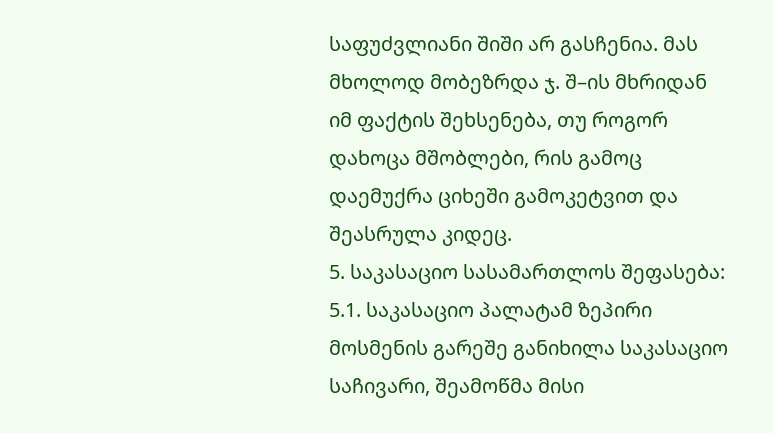საფუძვლიანი შიში არ გასჩენია. მას მხოლოდ მობეზრდა ჯ. შ–ის მხრიდან იმ ფაქტის შეხსენება, თუ როგორ დახოცა მშობლები, რის გამოც დაემუქრა ციხეში გამოკეტვით და შეასრულა კიდეც.
5. საკასაციო სასამართლოს შეფასება:
5.1. საკასაციო პალატამ ზეპირი მოსმენის გარეშე განიხილა საკასაციო საჩივარი, შეამოწმა მისი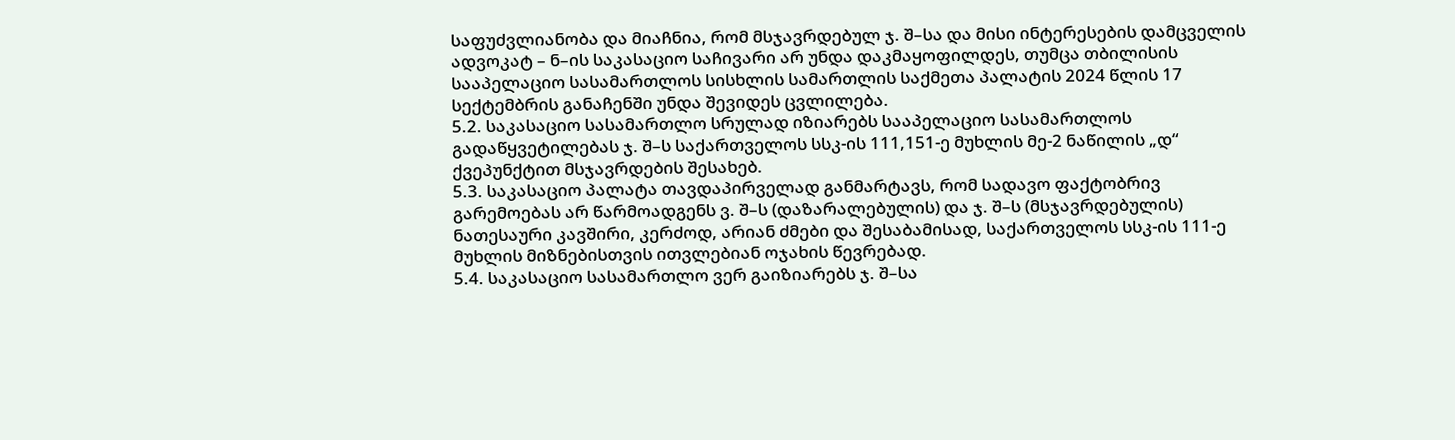საფუძვლიანობა და მიაჩნია, რომ მსჯავრდებულ ჯ. შ–სა და მისი ინტერესების დამცველის ადვოკატ – ნ–ის საკასაციო საჩივარი არ უნდა დაკმაყოფილდეს, თუმცა თბილისის სააპელაციო სასამართლოს სისხლის სამართლის საქმეთა პალატის 2024 წლის 17 სექტემბრის განაჩენში უნდა შევიდეს ცვლილება.
5.2. საკასაციო სასამართლო სრულად იზიარებს სააპელაციო სასამართლოს გადაწყვეტილებას ჯ. შ–ს საქართველოს სსკ-ის 111,151-ე მუხლის მე-2 ნაწილის „დ“ ქვეპუნქტით მსჯავრდების შესახებ.
5.3. საკასაციო პალატა თავდაპირველად განმარტავს, რომ სადავო ფაქტობრივ გარემოებას არ წარმოადგენს ვ. შ–ს (დაზარალებულის) და ჯ. შ–ს (მსჯავრდებულის) ნათესაური კავშირი, კერძოდ, არიან ძმები და შესაბამისად, საქართველოს სსკ-ის 111-ე მუხლის მიზნებისთვის ითვლებიან ოჯახის წევრებად.
5.4. საკასაციო სასამართლო ვერ გაიზიარებს ჯ. შ–სა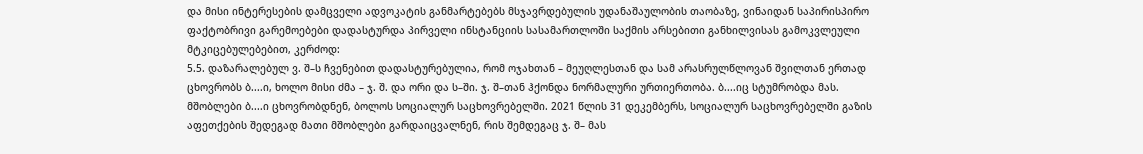და მისი ინტერესების დამცველი ადვოკატის განმარტებებს მსჯავრდებულის უდანაშაულობის თაობაზე, ვინაიდან საპირისპირო ფაქტობრივი გარემოებები დადასტურდა პირველი ინსტანციის სასამართლოში საქმის არსებითი განხილვისას გამოკვლეული მტკიცებულებებით, კერძოდ:
5.5. დაზარალებულ ვ. შ–ს ჩვენებით დადასტურებულია, რომ ოჯახთან – მეუღლესთან და სამ არასრულწლოვან შვილთან ერთად ცხოვრობს ბ....ი, ხოლო მისი ძმა – ჯ. შ. და ორი და ს–ში. ჯ. შ–თან ჰქონდა ნორმალური ურთიერთობა. ბ....იც სტუმრობდა მას. მშობლები ბ....ი ცხოვრობდნენ, ბოლოს სოციალურ საცხოვრებელში. 2021 წლის 31 დეკემბერს, სოციალურ საცხოვრებელში გაზის აფეთქების შედეგად მათი მშობლები გარდაიცვალნენ, რის შემდეგაც ჯ. შ– მას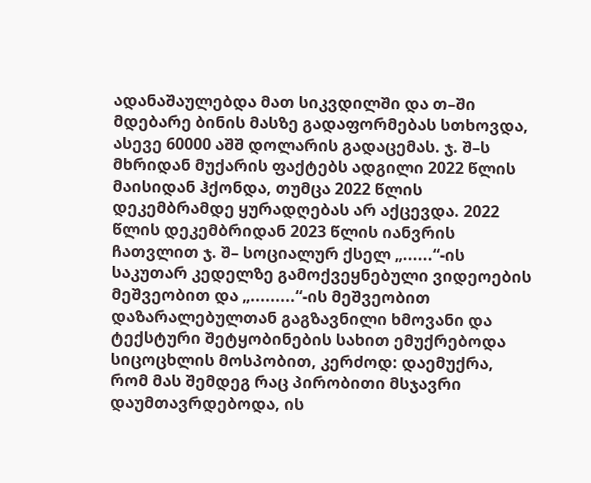ადანაშაულებდა მათ სიკვდილში და თ–ში მდებარე ბინის მასზე გადაფორმებას სთხოვდა, ასევე 60000 აშშ დოლარის გადაცემას. ჯ. შ–ს მხრიდან მუქარის ფაქტებს ადგილი 2022 წლის მაისიდან ჰქონდა, თუმცა 2022 წლის დეკემბრამდე ყურადღებას არ აქცევდა. 2022 წლის დეკემბრიდან 2023 წლის იანვრის ჩათვლით ჯ. შ– სოციალურ ქსელ „......“-ის საკუთარ კედელზე გამოქვეყნებული ვიდეოების მეშვეობით და „.........“-ის მეშვეობით დაზარალებულთან გაგზავნილი ხმოვანი და ტექსტური შეტყობინების სახით ემუქრებოდა სიცოცხლის მოსპობით, კერძოდ: დაემუქრა, რომ მას შემდეგ რაც პირობითი მსჯავრი დაუმთავრდებოდა, ის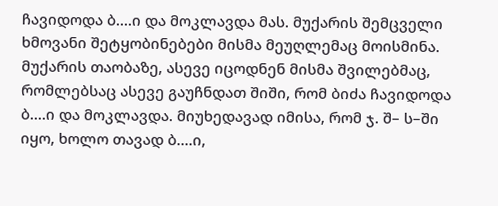ჩავიდოდა ბ....ი და მოკლავდა მას. მუქარის შემცველი ხმოვანი შეტყობინებები მისმა მეუღლემაც მოისმინა. მუქარის თაობაზე, ასევე იცოდნენ მისმა შვილებმაც, რომლებსაც ასევე გაუჩნდათ შიში, რომ ბიძა ჩავიდოდა ბ....ი და მოკლავდა. მიუხედავად იმისა, რომ ჯ. შ– ს–ში იყო, ხოლო თავად ბ....ი,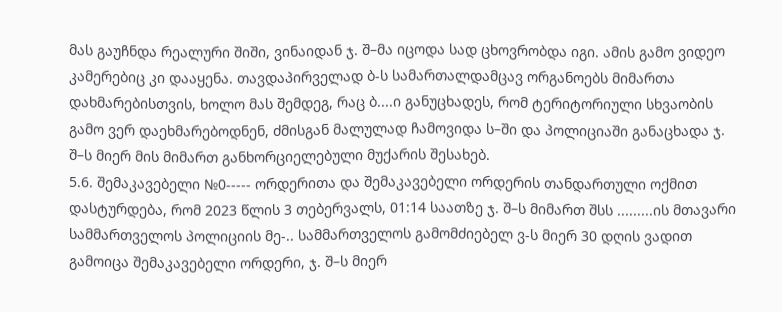მას გაუჩნდა რეალური შიში, ვინაიდან ჯ. შ–მა იცოდა სად ცხოვრობდა იგი. ამის გამო ვიდეო კამერებიც კი დააყენა. თავდაპირველად ბ-ს სამართალდამცავ ორგანოებს მიმართა დახმარებისთვის, ხოლო მას შემდეგ, რაც ბ....ი განუცხადეს, რომ ტერიტორიული სხვაობის გამო ვერ დაეხმარებოდნენ, ძმისგან მალულად ჩამოვიდა ს–ში და პოლიციაში განაცხადა ჯ. შ–ს მიერ მის მიმართ განხორციელებული მუქარის შესახებ.
5.6. შემაკავებელი №0----- ორდერითა და შემაკავებელი ორდერის თანდართული ოქმით დასტურდება, რომ 2023 წლის 3 თებერვალს, 01:14 საათზე ჯ. შ–ს მიმართ შსს .........ის მთავარი სამმართველოს პოლიციის მე-.. სამმართველოს გამომძიებელ ვ-ს მიერ 30 დღის ვადით გამოიცა შემაკავებელი ორდერი, ჯ. შ–ს მიერ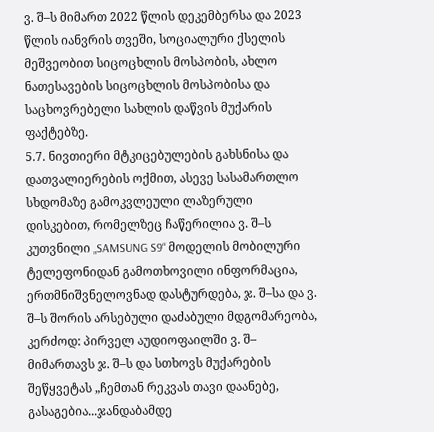ვ. შ–ს მიმართ 2022 წლის დეკემბერსა და 2023 წლის იანვრის თვეში, სოციალური ქსელის მეშვეობით სიცოცხლის მოსპობის, ახლო ნათესავების სიცოცხლის მოსპობისა და საცხოვრებელი სახლის დაწვის მუქარის ფაქტებზე.
5.7. ნივთიერი მტკიცებულების გახსნისა და დათვალიერების ოქმით, ასევე სასამართლო სხდომაზე გამოკვლეული ლაზერული დისკებით, რომელზეც ჩაწერილია ვ. შ–ს კუთვნილი „SAMSUNG S9“ მოდელის მობილური ტელეფონიდან გამოთხოვილი ინფორმაცია, ერთმნიშვნელოვნად დასტურდება, ჯ. შ–სა და ვ. შ–ს შორის არსებული დაძაბული მდგომარეობა, კერძოდ: პირველ აუდიოფაილში ვ. შ– მიმართავს ჯ. შ–ს და სთხოვს მუქარების შეწყვეტას „ჩემთან რეკვას თავი დაანებე, გასაგებია...ჯანდაბამდე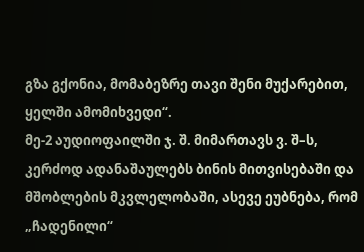გზა გქონია, მომაბეზრე თავი შენი მუქარებით, ყელში ამომიხვედი“.
მე-2 აუდიოფაილში ჯ. შ. მიმართავს ვ. შ–ს, კერძოდ ადანაშაულებს ბინის მითვისებაში და მშობლების მკვლელობაში, ასევე ეუბნება, რომ „ჩადენილი“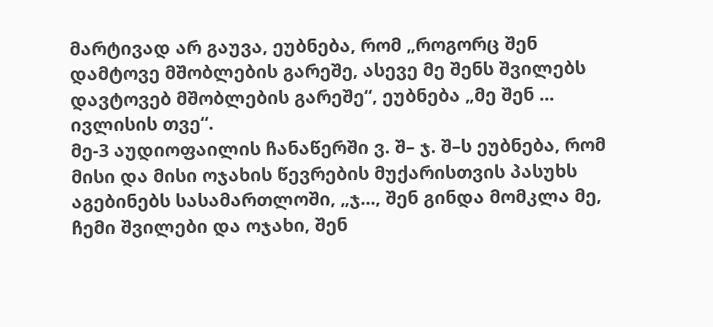მარტივად არ გაუვა, ეუბნება, რომ „როგორც შენ დამტოვე მშობლების გარეშე, ასევე მე შენს შვილებს დავტოვებ მშობლების გარეშე“, ეუბნება „მე შენ ... ივლისის თვე“.
მე-3 აუდიოფაილის ჩანაწერში ვ. შ– ჯ. შ–ს ეუბნება, რომ მისი და მისი ოჯახის წევრების მუქარისთვის პასუხს აგებინებს სასამართლოში, „ჯ..., შენ გინდა მომკლა მე, ჩემი შვილები და ოჯახი, შენ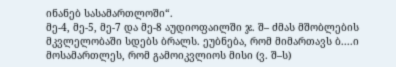ინანებ სასამართლოში“.
მე-4, მე-5, მე-7 და მე-8 აუდიოფაილში ჯ. შ– ძმას მშობლების მკვლელობაში სდებს ბრალს. ეუბნება, რომ მიმართავს ბ....ი მოსამართლეს, რომ გამოიკვლიოს მისი (ვ. შ–ს)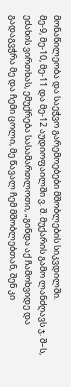მონაწილეობა და საეჭვო გარემოებები მშობლების სიკვდილში.
მე-9, მე-10, მე-11 და მე-12 აუდიოფაილში ვ. შ. მუქარის გამო ლანძღავს ჯ. შ–ს, ეძახის ვირთხას, ემუქრება სასამართლოთი, „გინდა აქ ჩამოხვიდე და გადაგვჭრა მე და ჩემი ცოლი, მე წავალ ჩემ მშობლებთან, შენ კი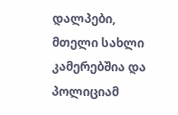დალპები, მთელი სახლი კამერებშია და პოლიციამ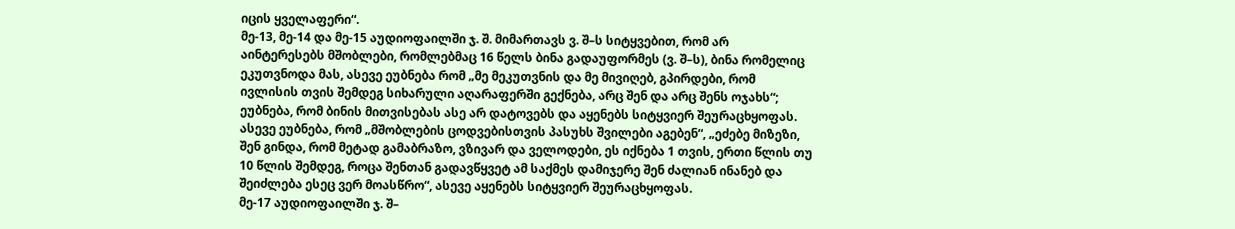იცის ყველაფერი“.
მე-13, მე-14 და მე-15 აუდიოფაილში ჯ. შ. მიმართავს ვ. შ–ს სიტყვებით, რომ არ აინტერესებს მშობლები, რომლებმაც 16 წელს ბინა გადაუფორმეს (ვ. შ–ს), ბინა რომელიც ეკუთვნოდა მას, ასევე ეუბნება რომ „მე მეკუთვნის და მე მივიღებ, გპირდები, რომ ივლისის თვის შემდეგ სიხარული აღარაფერში გექნება, არც შენ და არც შენს ოჯახს“; ეუბნება, რომ ბინის მითვისებას ასე არ დატოვებს და აყენებს სიტყვიერ შეურაცხყოფას. ასევე ეუბნება, რომ „მშობლების ცოდვებისთვის პასუხს შვილები აგებენ“, „ეძებე მიზეზი, შენ გინდა, რომ მეტად გამაბრაზო, ვზივარ და ველოდები, ეს იქნება 1 თვის, ერთი წლის თუ 10 წლის შემდეგ, როცა შენთან გადავწყვეტ ამ საქმეს დამიჯერე შენ ძალიან ინანებ და შეიძლება ესეც ვერ მოასწრო“, ასევე აყენებს სიტყვიერ შეურაცხყოფას.
მე-17 აუდიოფაილში ჯ. შ–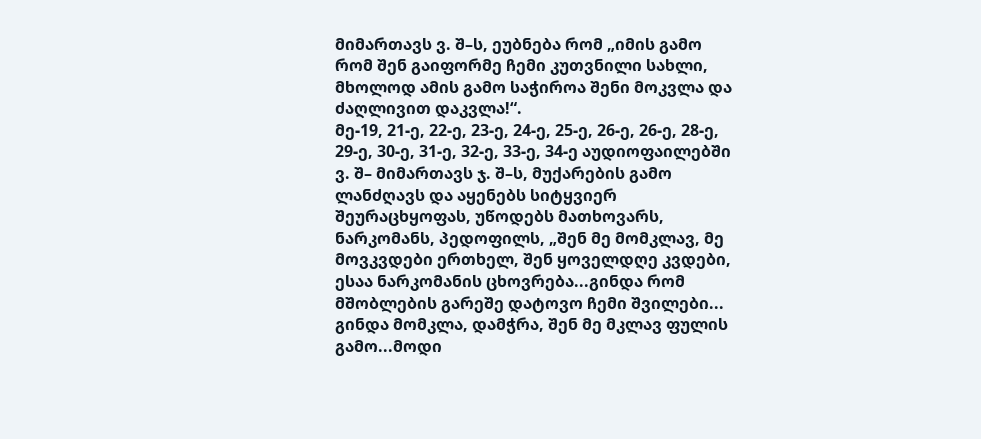მიმართავს ვ. შ–ს, ეუბნება რომ „იმის გამო რომ შენ გაიფორმე ჩემი კუთვნილი სახლი, მხოლოდ ამის გამო საჭიროა შენი მოკვლა და ძაღლივით დაკვლა!“.
მე-19, 21-ე, 22-ე, 23-ე, 24-ე, 25-ე, 26-ე, 26-ე, 28-ე, 29-ე, 30-ე, 31-ე, 32-ე, 33-ე, 34-ე აუდიოფაილებში ვ. შ– მიმართავს ჯ. შ–ს, მუქარების გამო ლანძღავს და აყენებს სიტყვიერ შეურაცხყოფას, უწოდებს მათხოვარს, ნარკომანს, პედოფილს, „შენ მე მომკლავ, მე მოვკვდები ერთხელ, შენ ყოველდღე კვდები, ესაა ნარკომანის ცხოვრება...გინდა რომ მშობლების გარეშე დატოვო ჩემი შვილები... გინდა მომკლა, დამჭრა, შენ მე მკლავ ფულის გამო...მოდი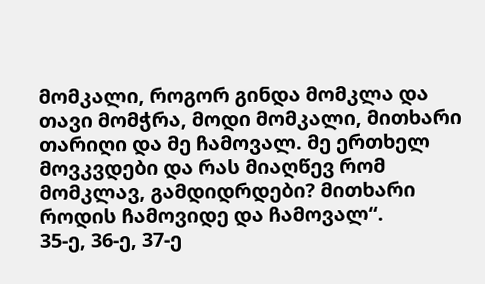მომკალი, როგორ გინდა მომკლა და თავი მომჭრა, მოდი მომკალი, მითხარი თარიღი და მე ჩამოვალ. მე ერთხელ მოვკვდები და რას მიაღწევ რომ მომკლავ, გამდიდრდები? მითხარი როდის ჩამოვიდე და ჩამოვალ“.
35-ე, 36-ე, 37-ე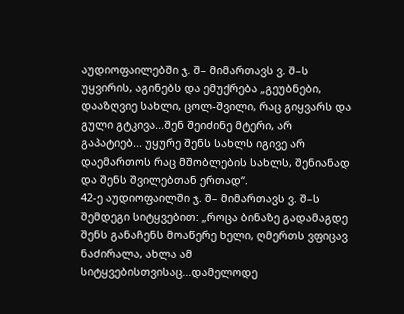აუდიოფაილებში ჯ. შ– მიმართავს ვ. შ–ს უყვირის, აგინებს და ემუქრება „გეუბნები, დააზღვიე სახლი, ცოლ-შვილი, რაც გიყვარს და გული გტკივა...შენ შეიძინე მტერი, არ გაპატიებ... უყურე შენს სახლს იგივე არ დაემართოს რაც მშობლების სახლს, შენიანად და შენს შვილებთან ერთად“.
42-ე აუდიოფაილში ჯ. შ– მიმართავს ვ. შ–ს შემდეგი სიტყვებით: „როცა ბინაზე გადამაგდე შენს განაჩენს მოაწერე ხელი, ღმერთს ვფიცავ ნაძირალა, ახლა ამ სიტყვებისთვისაც...დამელოდე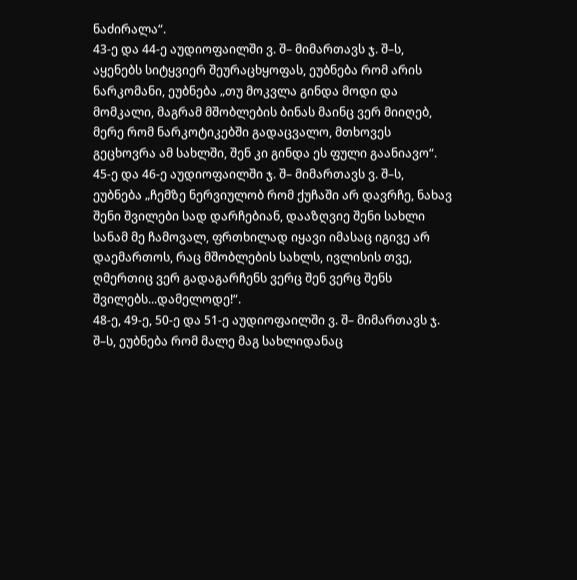ნაძირალა“.
43-ე და 44-ე აუდიოფაილში ვ. შ– მიმართავს ჯ. შ–ს, აყენებს სიტყვიერ შეურაცხყოფას, ეუბნება რომ არის ნარკომანი, ეუბნება „თუ მოკვლა გინდა მოდი და მომკალი, მაგრამ მშობლების ბინას მაინც ვერ მიიღებ, მერე რომ ნარკოტიკებში გადაცვალო, მთხოვეს გეცხოვრა ამ სახლში, შენ კი გინდა ეს ფული გაანიავო“.
45-ე და 46-ე აუდიოფაილში ჯ. შ– მიმართავს ვ. შ–ს, ეუბნება „ჩემზე ნერვიულობ რომ ქუჩაში არ დავრჩე, ნახავ შენი შვილები სად დარჩებიან, დააზღვიე შენი სახლი სანამ მე ჩამოვალ, ფრთხილად იყავი იმასაც იგივე არ დაემართოს, რაც მშობლების სახლს, ივლისის თვე, ღმერთიც ვერ გადაგარჩენს ვერც შენ ვერც შენს შვილებს...დამელოდე!“.
48-ე, 49-ე, 50-ე და 51-ე აუდიოფაილში ვ. შ– მიმართავს ჯ. შ–ს, ეუბნება რომ მალე მაგ სახლიდანაც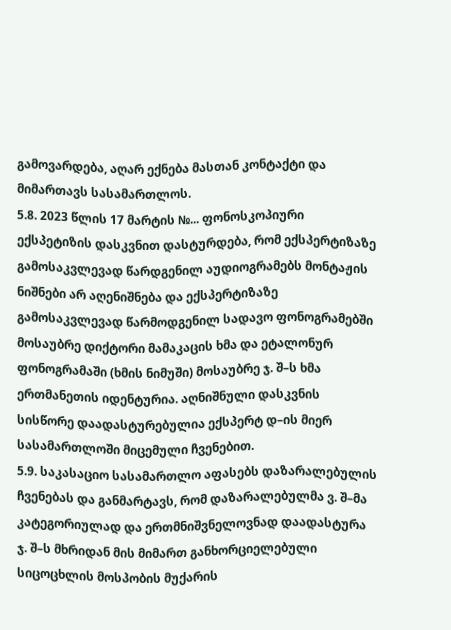გამოვარდება, აღარ ექნება მასთან კონტაქტი და მიმართავს სასამართლოს.
5.8. 2023 წლის 17 მარტის №... ფონოსკოპიური ექსპეტიზის დასკვნით დასტურდება, რომ ექსპერტიზაზე გამოსაკვლევად წარდგენილ აუდიოგრამებს მონტაჟის ნიშნები არ აღენიშნება და ექსპერტიზაზე გამოსაკვლევად წარმოდგენილ სადავო ფონოგრამებში მოსაუბრე დიქტორი მამაკაცის ხმა და ეტალონურ ფონოგრამაში (ხმის ნიმუში) მოსაუბრე ჯ. შ–ს ხმა ერთმანეთის იდენტურია. აღნიშნული დასკვნის სისწორე დაადასტურებულია ექსპერტ დ–ის მიერ სასამართლოში მიცემული ჩვენებით.
5.9. საკასაციო სასამართლო აფასებს დაზარალებულის ჩვენებას და განმარტავს, რომ დაზარალებულმა ვ. შ–მა კატეგორიულად და ერთმნიშვნელოვნად დაადასტურა ჯ. შ–ს მხრიდან მის მიმართ განხორციელებული სიცოცხლის მოსპობის მუქარის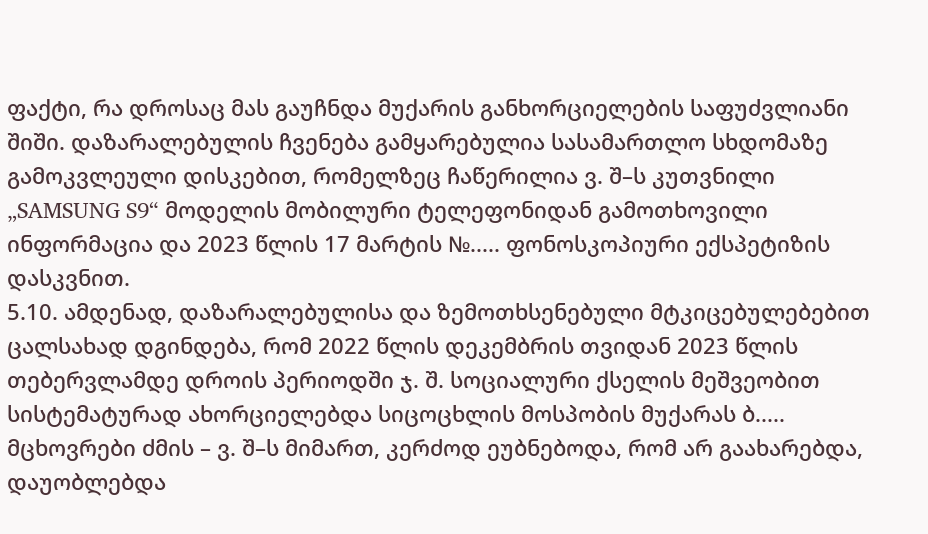ფაქტი, რა დროსაც მას გაუჩნდა მუქარის განხორციელების საფუძვლიანი შიში. დაზარალებულის ჩვენება გამყარებულია სასამართლო სხდომაზე გამოკვლეული დისკებით, რომელზეც ჩაწერილია ვ. შ–ს კუთვნილი „SAMSUNG S9“ მოდელის მობილური ტელეფონიდან გამოთხოვილი ინფორმაცია და 2023 წლის 17 მარტის №..... ფონოსკოპიური ექსპეტიზის დასკვნით.
5.10. ამდენად, დაზარალებულისა და ზემოთხსენებული მტკიცებულებებით ცალსახად დგინდება, რომ 2022 წლის დეკემბრის თვიდან 2023 წლის თებერვლამდე დროის პერიოდში ჯ. შ. სოციალური ქსელის მეშვეობით სისტემატურად ახორციელებდა სიცოცხლის მოსპობის მუქარას ბ..... მცხოვრები ძმის – ვ. შ–ს მიმართ, კერძოდ ეუბნებოდა, რომ არ გაახარებდა, დაუობლებდა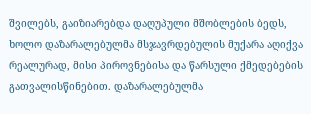შვილებს, გაიზიარებდა დაღუპული მშობლების ბედს, ხოლო დაზარალებულმა მსჯავრდებულის მუქარა აღიქვა რეალურად, მისი პიროვნებისა და წარსული ქმედებების გათვალისწინებით. დაზარალებულმა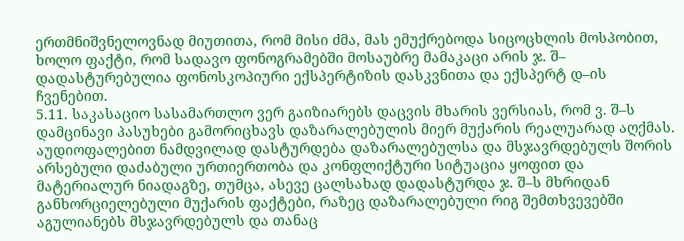ერთმნიშვნელოვნად მიუთითა, რომ მისი ძმა, მას ემუქრებოდა სიცოცხლის მოსპობით, ხოლო ფაქტი, რომ სადავო ფონოგრამებში მოსაუბრე მამაკაცი არის ჯ. შ– დადასტურებულია ფონოსკოპიური ექსპერტიზის დასკვნითა და ექსპერტ დ–ის ჩვენებით.
5.11. საკასაციო სასამართლო ვერ გაიზიარებს დაცვის მხარის ვერსიას, რომ ვ. შ–ს დამცინავი პასუხები გამორიცხავს დაზარალებულის მიერ მუქარის რეალუარად აღქმას. აუდიოფალებით ნამდვილად დასტურდება დაზარალებულსა და მსჯავრდებულს შორის არსებული დაძაბული ურთიერთობა და კონფლიქტური სიტუაცია ყოფით და მატერიალურ ნიადაგზე, თუმცა, ასევე ცალსახად დადასტურდა ჯ. შ–ს მხრიდან განხორციელებული მუქარის ფაქტები, რაზეც დაზარალებული რიგ შემთხვევებში აგულიანებს მსჯავრდებულს და თანაც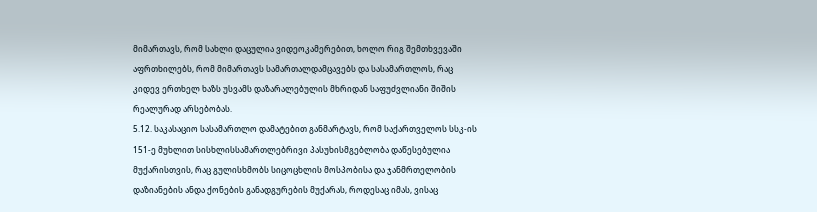მიმართავს, რომ სახლი დაცულია ვიდეოკამერებით, ხოლო რიგ შემთხვევაში აფრთხილებს, რომ მიმართავს სამართალდამცავებს და სასამართლოს, რაც კიდევ ერთხელ ხაზს უსვამს დაზარალებულის მხრიდან საფუძვლიანი შიშის რეალურად არსებობას.
5.12. საკასაციო სასამართლო დამატებით განმარტავს, რომ საქართველოს სსკ-ის 151-ე მუხლით სისხლისსამართლებრივი პასუხისმგებლობა დაწესებულია მუქარისთვის, რაც გულისხმობს სიცოცხლის მოსპობისა და ჯანმრთელობის დაზიანების ანდა ქონების განადგურების მუქარას, როდესაც იმას, ვისაც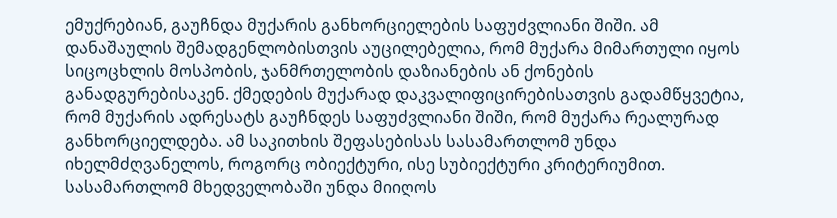ემუქრებიან, გაუჩნდა მუქარის განხორციელების საფუძვლიანი შიში. ამ დანაშაულის შემადგენლობისთვის აუცილებელია, რომ მუქარა მიმართული იყოს სიცოცხლის მოსპობის, ჯანმრთელობის დაზიანების ან ქონების განადგურებისაკენ. ქმედების მუქარად დაკვალიფიცირებისათვის გადამწყვეტია, რომ მუქარის ადრესატს გაუჩნდეს საფუძვლიანი შიში, რომ მუქარა რეალურად განხორციელდება. ამ საკითხის შეფასებისას სასამართლომ უნდა იხელმძღვანელოს, როგორც ობიექტური, ისე სუბიექტური კრიტერიუმით. სასამართლომ მხედველობაში უნდა მიიღოს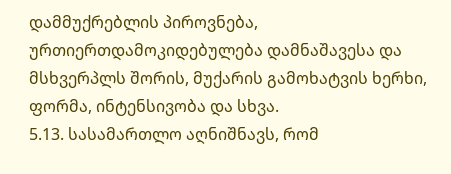დამმუქრებლის პიროვნება, ურთიერთდამოკიდებულება დამნაშავესა და მსხვერპლს შორის, მუქარის გამოხატვის ხერხი, ფორმა, ინტენსივობა და სხვა.
5.13. სასამართლო აღნიშნავს, რომ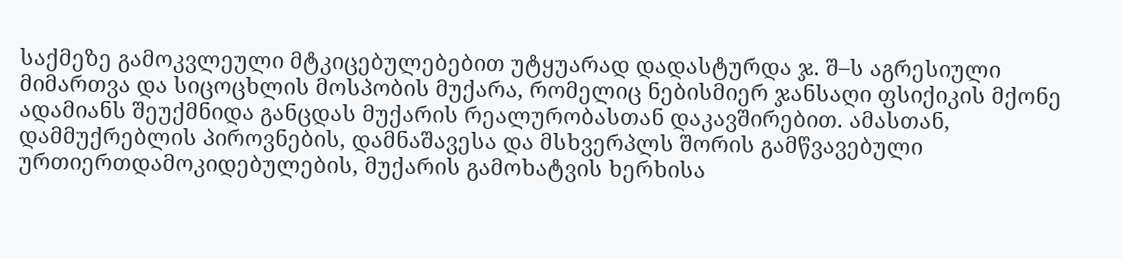საქმეზე გამოკვლეული მტკიცებულებებით უტყუარად დადასტურდა ჯ. შ–ს აგრესიული მიმართვა და სიცოცხლის მოსპობის მუქარა, რომელიც ნებისმიერ ჯანსაღი ფსიქიკის მქონე ადამიანს შეუქმნიდა განცდას მუქარის რეალურობასთან დაკავშირებით. ამასთან, დამმუქრებლის პიროვნების, დამნაშავესა და მსხვერპლს შორის გამწვავებული ურთიერთდამოკიდებულების, მუქარის გამოხატვის ხერხისა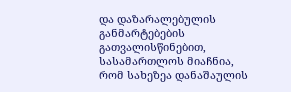და დაზარალებულის განმარტებების გათვალისწინებით, სასამართლოს მიაჩნია, რომ სახეზეა დანაშაულის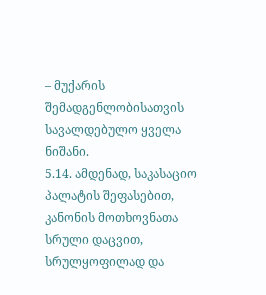– მუქარის შემადგენლობისათვის სავალდებულო ყველა ნიშანი.
5.14. ამდენად, საკასაციო პალატის შეფასებით, კანონის მოთხოვნათა სრული დაცვით, სრულყოფილად და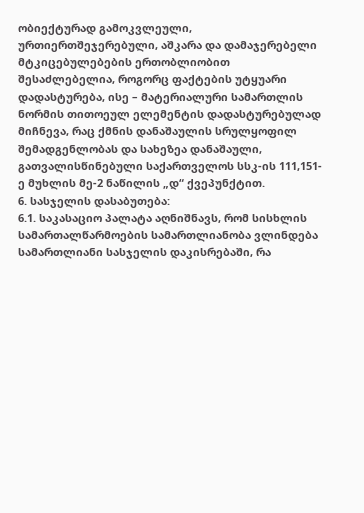ობიექტურად გამოკვლეული, ურთიერთშეჯერებული, აშკარა და დამაჯერებელი მტკიცებულებების ერთობლიობით შესაძლებელია, როგორც ფაქტების უტყუარი დადასტურება, ისე – მატერიალური სამართლის ნორმის თითოეულ ელემენტის დადასტურებულად მიჩნევა, რაც ქმნის დანაშაულის სრულყოფილ შემადგენლობას და სახეზეა დანაშაული, გათვალისწინებული საქართველოს სსკ-ის 111,151-ე მუხლის მე-2 ნაწილის „დ“ ქვეპუნქტით.
6. სასჯელის დასაბუთება:
6.1. საკასაციო პალატა აღნიშნავს, რომ სისხლის სამართალწარმოების სამართლიანობა ვლინდება სამართლიანი სასჯელის დაკისრებაში, რა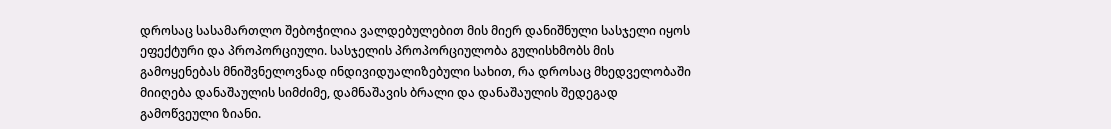დროსაც სასამართლო შებოჭილია ვალდებულებით მის მიერ დანიშნული სასჯელი იყოს ეფექტური და პროპორციული. სასჯელის პროპორციულობა გულისხმობს მის გამოყენებას მნიშვნელოვნად ინდივიდუალიზებული სახით, რა დროსაც მხედველობაში მიიღება დანაშაულის სიმძიმე, დამნაშავის ბრალი და დანაშაულის შედეგად გამოწვეული ზიანი.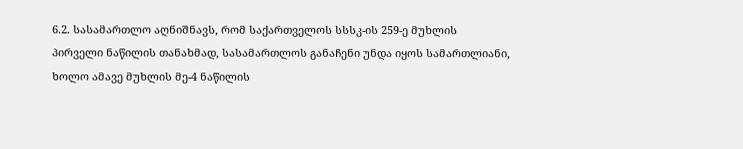6.2. სასამართლო აღნიშნავს, რომ საქართველოს სსსკ-ის 259-ე მუხლის პირველი ნაწილის თანახმად, სასამართლოს განაჩენი უნდა იყოს სამართლიანი, ხოლო ამავე მუხლის მე-4 ნაწილის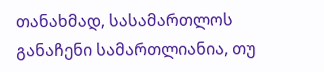თანახმად, სასამართლოს განაჩენი სამართლიანია, თუ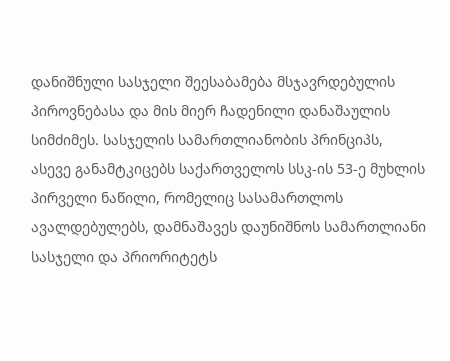დანიშნული სასჯელი შეესაბამება მსჯავრდებულის პიროვნებასა და მის მიერ ჩადენილი დანაშაულის სიმძიმეს. სასჯელის სამართლიანობის პრინციპს, ასევე განამტკიცებს საქართველოს სსკ-ის 53-ე მუხლის პირველი ნაწილი, რომელიც სასამართლოს ავალდებულებს, დამნაშავეს დაუნიშნოს სამართლიანი სასჯელი და პრიორიტეტს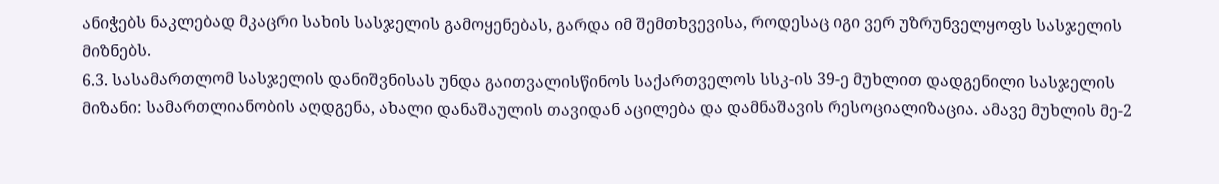ანიჭებს ნაკლებად მკაცრი სახის სასჯელის გამოყენებას, გარდა იმ შემთხვევისა, როდესაც იგი ვერ უზრუნველყოფს სასჯელის მიზნებს.
6.3. სასამართლომ სასჯელის დანიშვნისას უნდა გაითვალისწინოს საქართველოს სსკ-ის 39-ე მუხლით დადგენილი სასჯელის მიზანი: სამართლიანობის აღდგენა, ახალი დანაშაულის თავიდან აცილება და დამნაშავის რესოციალიზაცია. ამავე მუხლის მე-2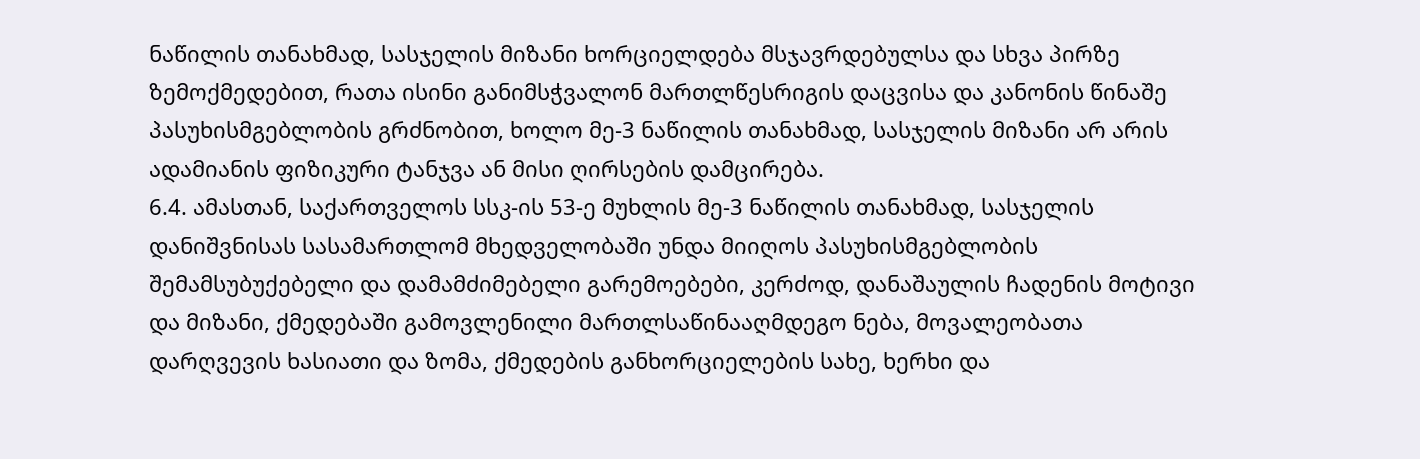ნაწილის თანახმად, სასჯელის მიზანი ხორციელდება მსჯავრდებულსა და სხვა პირზე ზემოქმედებით, რათა ისინი განიმსჭვალონ მართლწესრიგის დაცვისა და კანონის წინაშე პასუხისმგებლობის გრძნობით, ხოლო მე-3 ნაწილის თანახმად, სასჯელის მიზანი არ არის ადამიანის ფიზიკური ტანჯვა ან მისი ღირსების დამცირება.
6.4. ამასთან, საქართველოს სსკ-ის 53-ე მუხლის მე-3 ნაწილის თანახმად, სასჯელის დანიშვნისას სასამართლომ მხედველობაში უნდა მიიღოს პასუხისმგებლობის შემამსუბუქებელი და დამამძიმებელი გარემოებები, კერძოდ, დანაშაულის ჩადენის მოტივი და მიზანი, ქმედებაში გამოვლენილი მართლსაწინააღმდეგო ნება, მოვალეობათა დარღვევის ხასიათი და ზომა, ქმედების განხორციელების სახე, ხერხი და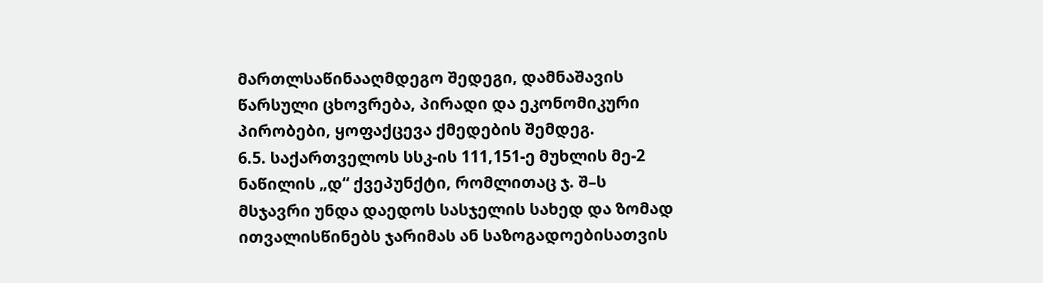მართლსაწინააღმდეგო შედეგი, დამნაშავის წარსული ცხოვრება, პირადი და ეკონომიკური პირობები, ყოფაქცევა ქმედების შემდეგ.
6.5. საქართველოს სსკ-ის 111,151-ე მუხლის მე-2 ნაწილის „დ“ ქვეპუნქტი, რომლითაც ჯ. შ–ს მსჯავრი უნდა დაედოს სასჯელის სახედ და ზომად ითვალისწინებს ჯარიმას ან საზოგადოებისათვის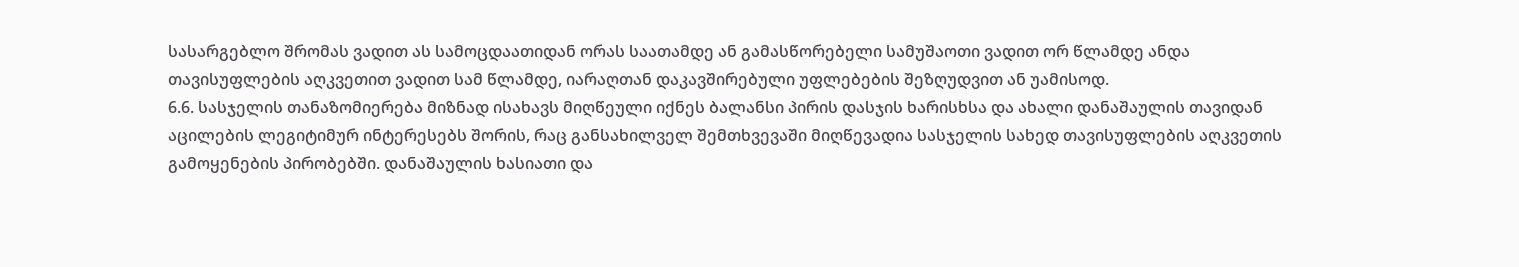სასარგებლო შრომას ვადით ას სამოცდაათიდან ორას საათამდე ან გამასწორებელი სამუშაოთი ვადით ორ წლამდე ანდა თავისუფლების აღკვეთით ვადით სამ წლამდე, იარაღთან დაკავშირებული უფლებების შეზღუდვით ან უამისოდ.
6.6. სასჯელის თანაზომიერება მიზნად ისახავს მიღწეული იქნეს ბალანსი პირის დასჯის ხარისხსა და ახალი დანაშაულის თავიდან აცილების ლეგიტიმურ ინტერესებს შორის, რაც განსახილველ შემთხვევაში მიღწევადია სასჯელის სახედ თავისუფლების აღკვეთის გამოყენების პირობებში. დანაშაულის ხასიათი და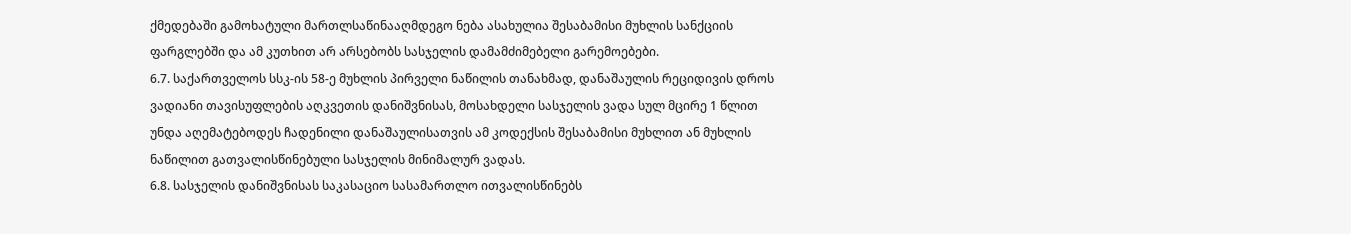ქმედებაში გამოხატული მართლსაწინააღმდეგო ნება ასახულია შესაბამისი მუხლის სანქციის ფარგლებში და ამ კუთხით არ არსებობს სასჯელის დამამძიმებელი გარემოებები.
6.7. საქართველოს სსკ-ის 58-ე მუხლის პირველი ნაწილის თანახმად, დანაშაულის რეციდივის დროს ვადიანი თავისუფლების აღკვეთის დანიშვნისას, მოსახდელი სასჯელის ვადა სულ მცირე 1 წლით უნდა აღემატებოდეს ჩადენილი დანაშაულისათვის ამ კოდექსის შესაბამისი მუხლით ან მუხლის ნაწილით გათვალისწინებული სასჯელის მინიმალურ ვადას.
6.8. სასჯელის დანიშვნისას საკასაციო სასამართლო ითვალისწინებს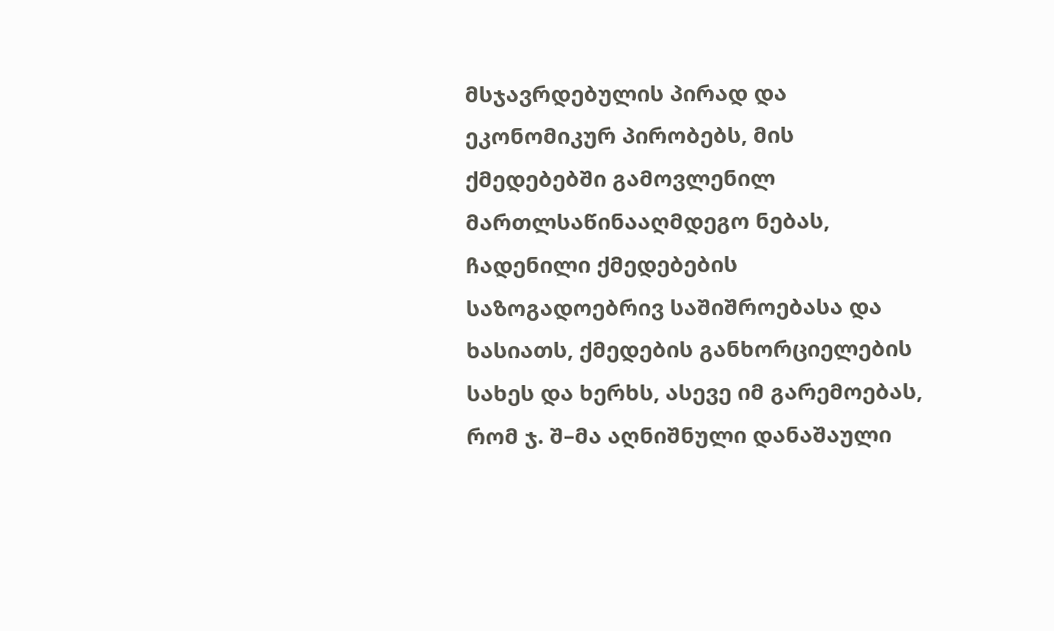მსჯავრდებულის პირად და ეკონომიკურ პირობებს, მის ქმედებებში გამოვლენილ მართლსაწინააღმდეგო ნებას, ჩადენილი ქმედებების საზოგადოებრივ საშიშროებასა და ხასიათს, ქმედების განხორციელების სახეს და ხერხს, ასევე იმ გარემოებას, რომ ჯ. შ–მა აღნიშნული დანაშაული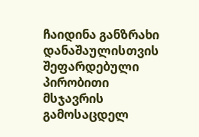ჩაიდინა განზრახი დანაშაულისთვის შეფარდებული პირობითი მსჯავრის გამოსაცდელ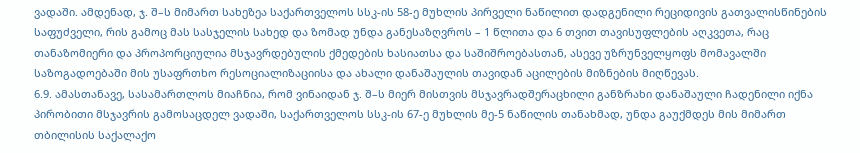ვადაში. ამდენად, ჯ. შ–ს მიმართ სახეზეა საქართველოს სსკ-ის 58-ე მუხლის პირველი ნაწილით დადგენილი რეციდივის გათვალისწინების საფუძველი, რის გამოც მას სასჯელის სახედ და ზომად უნდა განესაზღვროს – 1 წლითა და 6 თვით თავისუფლების აღკვეთა, რაც თანაზომიერი და პროპორციულია მსჯავრდებულის ქმედების ხასიათსა და საშიშროებასთან, ასევე უზრუნველყოფს მომავალში საზოგადოებაში მის უსაფრთხო რესოციალიზაციისა და ახალი დანაშაულის თავიდან აცილების მიზნების მიღწევას.
6.9. ამასთანავე, სასამართლოს მიაჩნია, რომ ვინაიდან ჯ. შ–ს მიერ მისთვის მსჯავრადშერაცხილი განზრახი დანაშაული ჩადენილი იქნა პირობითი მსჯავრის გამოსაცდელ ვადაში, საქართველოს სსკ-ის 67-ე მუხლის მე-5 ნაწილის თანახმად, უნდა გაუქმდეს მის მიმართ თბილისის საქალაქო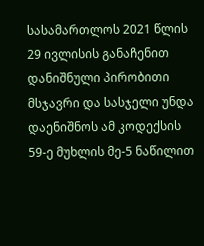სასამართლოს 2021 წლის 29 ივლისის განაჩენით დანიშნული პირობითი მსჯავრი და სასჯელი უნდა დაენიშნოს ამ კოდექსის 59-ე მუხლის მე-5 ნაწილით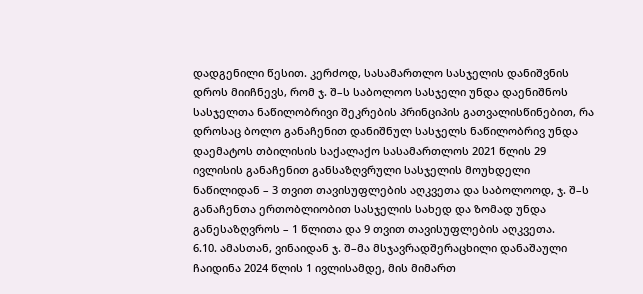დადგენილი წესით. კერძოდ, სასამართლო სასჯელის დანიშვნის დროს მიიჩნევს, რომ ჯ. შ–ს საბოლოო სასჯელი უნდა დაენიშნოს სასჯელთა ნაწილობრივი შეკრების პრინციპის გათვალისწინებით, რა დროსაც ბოლო განაჩენით დანიშნულ სასჯელს ნაწილობრივ უნდა დაემატოს თბილისის საქალაქო სასამართლოს 2021 წლის 29 ივლისის განაჩენით განსაზღვრული სასჯელის მოუხდელი ნაწილიდან – 3 თვით თავისუფლების აღკვეთა და საბოლოოდ, ჯ. შ–ს განაჩენთა ერთობლიობით სასჯელის სახედ და ზომად უნდა განესაზღვროს – 1 წლითა და 9 თვით თავისუფლების აღკვეთა.
6.10. ამასთან, ვინაიდან ჯ. შ–მა მსჯავრადშერაცხილი დანაშაული ჩაიდინა 2024 წლის 1 ივლისამდე, მის მიმართ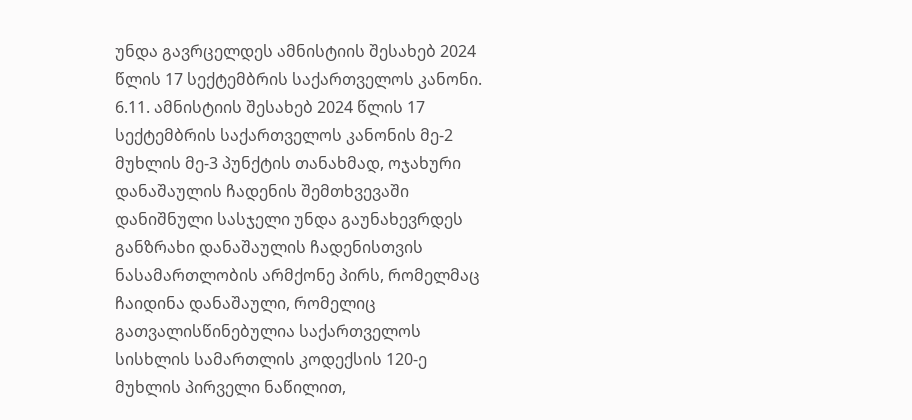უნდა გავრცელდეს ამნისტიის შესახებ 2024 წლის 17 სექტემბრის საქართველოს კანონი.
6.11. ამნისტიის შესახებ 2024 წლის 17 სექტემბრის საქართველოს კანონის მე-2 მუხლის მე-3 პუნქტის თანახმად, ოჯახური დანაშაულის ჩადენის შემთხვევაში დანიშნული სასჯელი უნდა გაუნახევრდეს განზრახი დანაშაულის ჩადენისთვის ნასამართლობის არმქონე პირს, რომელმაც ჩაიდინა დანაშაული, რომელიც გათვალისწინებულია საქართველოს სისხლის სამართლის კოდექსის 120-ე მუხლის პირველი ნაწილით,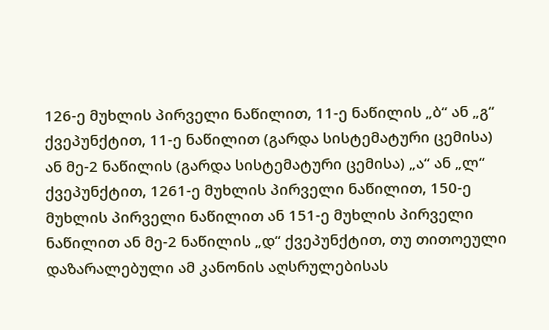126-ე მუხლის პირველი ნაწილით, 11-ე ნაწილის „ბ“ ან „გ“ ქვეპუნქტით, 11-ე ნაწილით (გარდა სისტემატური ცემისა) ან მე-2 ნაწილის (გარდა სისტემატური ცემისა) „ა“ ან „ლ“ ქვეპუნქტით, 1261-ე მუხლის პირველი ნაწილით, 150-ე მუხლის პირველი ნაწილით ან 151-ე მუხლის პირველი ნაწილით ან მე-2 ნაწილის „დ“ ქვეპუნქტით, თუ თითოეული დაზარალებული ამ კანონის აღსრულებისას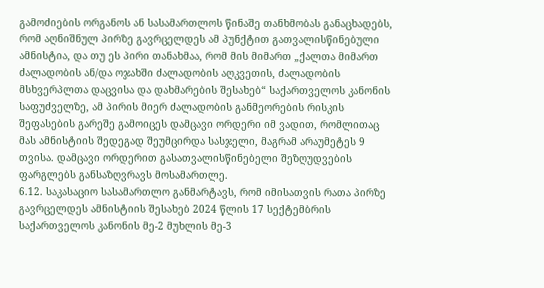გამოძიების ორგანოს ან სასამართლოს წინაშე თანხმობას განაცხადებს, რომ აღნიშნულ პირზე გავრცელდეს ამ პუნქტით გათვალისწინებული ამნისტია, და თუ ეს პირი თანახმაა, რომ მის მიმართ „ქალთა მიმართ ძალადობის ან/და ოჯახში ძალადობის აღკვეთის, ძალადობის მსხვერპლთა დაცვისა და დახმარების შესახებ“ საქართველოს კანონის საფუძველზე, ამ პირის მიერ ძალადობის განმეორების რისკის შეფასების გარეშე გამოიცეს დამცავი ორდერი იმ ვადით, რომლითაც მას ამნისტიის შედეგად შეუმცირდა სასჯელი, მაგრამ არაუმეტეს 9 თვისა. დამცავი ორდერით გასათვალისწინებელი შეზღუდვების ფარგლებს განსაზღვრავს მოსამართლე.
6.12. საკასაციო სასამართლო განმარტავს, რომ იმისათვის რათა პირზე გავრცელდეს ამნისტიის შესახებ 2024 წლის 17 სექტემბრის საქართველოს კანონის მე-2 მუხლის მე-3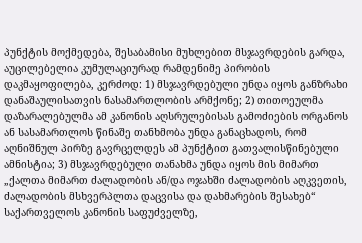პუნქტის მოქმედება, შესაბამისი მუხლებით მსჯავრდების გარდა, აუცილებელია კუმულაციურად რამდენიმე პირობის დაკმაყოფილება, კერძოდ: 1) მსჯავრდებული უნდა იყოს განზრახი დანაშაულისათვის ნასამართლობის არმქონე; 2) თითოეულმა დაზარალებულმა ამ კანონის აღსრულებისას გამოძიების ორგანოს ან სასამართლოს წინაშე თანხმობა უნდა განაცხადოს, რომ აღნიშნულ პირზე გავრცელდეს ამ პუნქტით გათვალისწინებული ამნისტია; 3) მსჯავრდებული თანახმა უნდა იყოს მის მიმართ „ქალთა მიმართ ძალადობის ან/და ოჯახში ძალადობის აღკვეთის, ძალადობის მსხვერპლთა დაცვისა და დახმარების შესახებ“ საქართველოს კანონის საფუძველზე,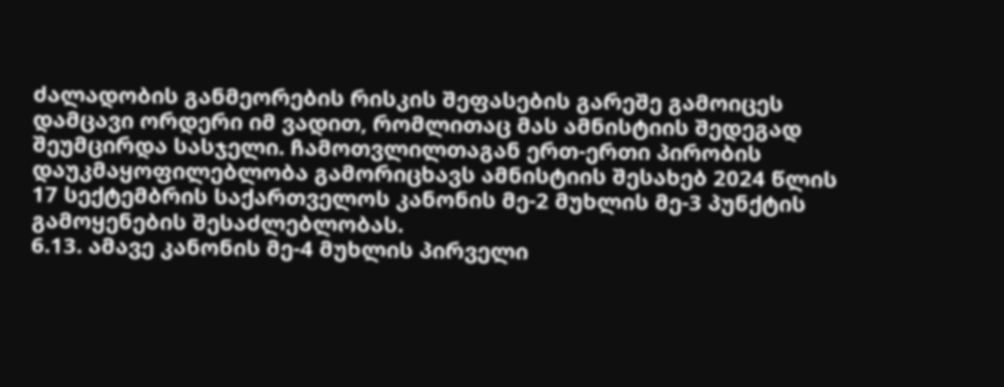ძალადობის განმეორების რისკის შეფასების გარეშე გამოიცეს დამცავი ორდერი იმ ვადით, რომლითაც მას ამნისტიის შედეგად შეუმცირდა სასჯელი. ჩამოთვლილთაგან ერთ-ერთი პირობის დაუკმაყოფილებლობა გამორიცხავს ამნისტიის შესახებ 2024 წლის 17 სექტემბრის საქართველოს კანონის მე-2 მუხლის მე-3 პუნქტის გამოყენების შესაძლებლობას.
6.13. ამავე კანონის მე-4 მუხლის პირველი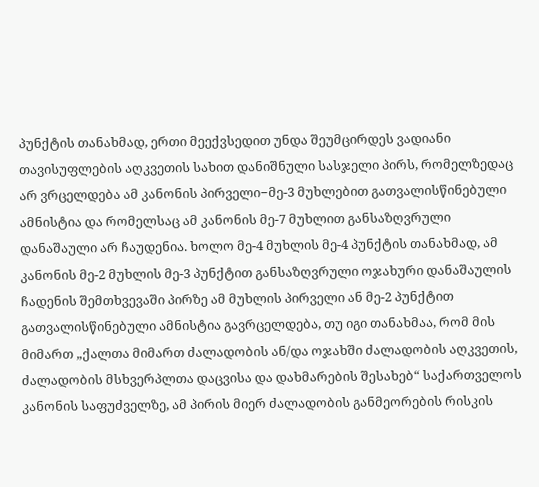პუნქტის თანახმად, ერთი მეექვსედით უნდა შეუმცირდეს ვადიანი თავისუფლების აღკვეთის სახით დანიშნული სასჯელი პირს, რომელზედაც არ ვრცელდება ამ კანონის პირველი−მე-3 მუხლებით გათვალისწინებული ამნისტია და რომელსაც ამ კანონის მე-7 მუხლით განსაზღვრული დანაშაული არ ჩაუდენია. ხოლო მე-4 მუხლის მე-4 პუნქტის თანახმად, ამ კანონის მე-2 მუხლის მე-3 პუნქტით განსაზღვრული ოჯახური დანაშაულის ჩადენის შემთხვევაში პირზე ამ მუხლის პირველი ან მე-2 პუნქტით გათვალისწინებული ამნისტია გავრცელდება, თუ იგი თანახმაა, რომ მის მიმართ „ქალთა მიმართ ძალადობის ან/და ოჯახში ძალადობის აღკვეთის, ძალადობის მსხვერპლთა დაცვისა და დახმარების შესახებ“ საქართველოს კანონის საფუძველზე, ამ პირის მიერ ძალადობის განმეორების რისკის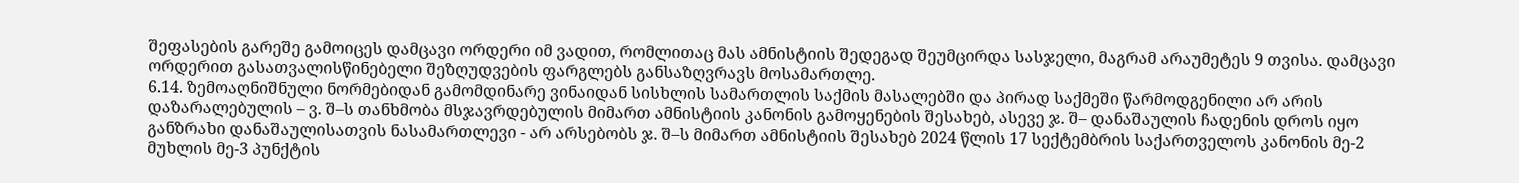შეფასების გარეშე გამოიცეს დამცავი ორდერი იმ ვადით, რომლითაც მას ამნისტიის შედეგად შეუმცირდა სასჯელი, მაგრამ არაუმეტეს 9 თვისა. დამცავი ორდერით გასათვალისწინებელი შეზღუდვების ფარგლებს განსაზღვრავს მოსამართლე.
6.14. ზემოაღნიშნული ნორმებიდან გამომდინარე ვინაიდან სისხლის სამართლის საქმის მასალებში და პირად საქმეში წარმოდგენილი არ არის დაზარალებულის – ვ. შ–ს თანხმობა მსჯავრდებულის მიმართ ამნისტიის კანონის გამოყენების შესახებ, ასევე ჯ. შ– დანაშაულის ჩადენის დროს იყო განზრახი დანაშაულისათვის ნასამართლევი - არ არსებობს ჯ. შ–ს მიმართ ამნისტიის შესახებ 2024 წლის 17 სექტემბრის საქართველოს კანონის მე-2 მუხლის მე-3 პუნქტის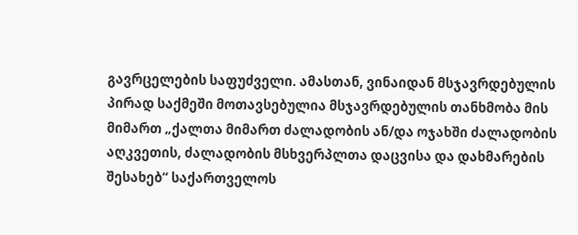გავრცელების საფუძველი. ამასთან, ვინაიდან მსჯავრდებულის პირად საქმეში მოთავსებულია მსჯავრდებულის თანხმობა მის მიმართ „ქალთა მიმართ ძალადობის ან/და ოჯახში ძალადობის აღკვეთის, ძალადობის მსხვერპლთა დაცვისა და დახმარების შესახებ“ საქართველოს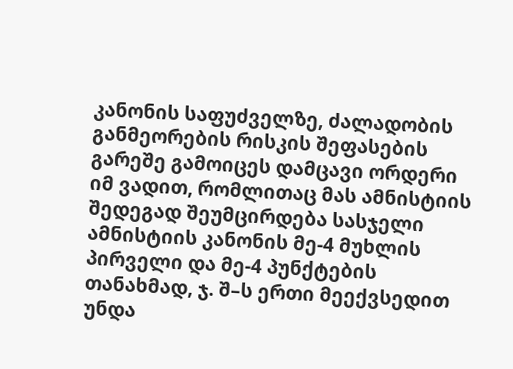კანონის საფუძველზე, ძალადობის განმეორების რისკის შეფასების გარეშე გამოიცეს დამცავი ორდერი იმ ვადით, რომლითაც მას ამნისტიის შედეგად შეუმცირდება სასჯელი ამნისტიის კანონის მე-4 მუხლის პირველი და მე-4 პუნქტების თანახმად, ჯ. შ–ს ერთი მეექვსედით უნდა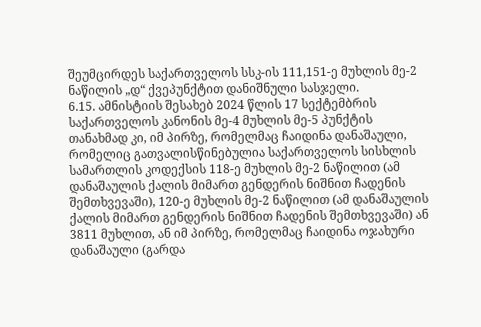შეუმცირდეს საქართველოს სსკ-ის 111,151-ე მუხლის მე-2 ნაწილის „დ“ ქვეპუნქტით დანიშნული სასჯელი.
6.15. ამნისტიის შესახებ 2024 წლის 17 სექტემბრის საქართველოს კანონის მე-4 მუხლის მე-5 პუნქტის თანახმად კი, იმ პირზე, რომელმაც ჩაიდინა დანაშაული, რომელიც გათვალისწინებულია საქართველოს სისხლის სამართლის კოდექსის 118-ე მუხლის მე-2 ნაწილით (ამ დანაშაულის ქალის მიმართ გენდერის ნიშნით ჩადენის შემთხვევაში), 120-ე მუხლის მე-2 ნაწილით (ამ დანაშაულის ქალის მიმართ გენდერის ნიშნით ჩადენის შემთხვევაში) ან 3811 მუხლით, ან იმ პირზე, რომელმაც ჩაიდინა ოჯახური დანაშაული (გარდა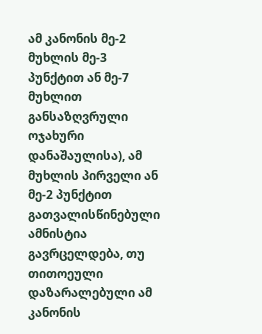ამ კანონის მე-2 მუხლის მე-3 პუნქტით ან მე-7 მუხლით განსაზღვრული ოჯახური დანაშაულისა), ამ მუხლის პირველი ან მე-2 პუნქტით გათვალისწინებული ამნისტია გავრცელდება, თუ თითოეული დაზარალებული ამ კანონის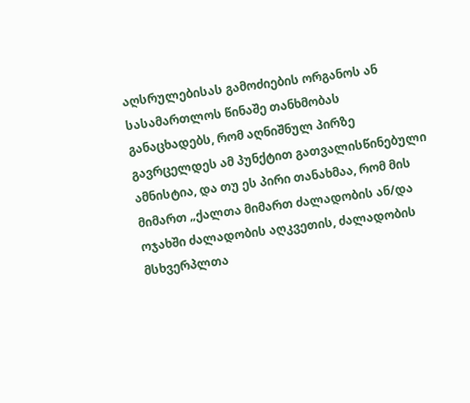აღსრულებისას გამოძიების ორგანოს ან სასამართლოს წინაშე თანხმობას განაცხადებს, რომ აღნიშნულ პირზე გავრცელდეს ამ პუნქტით გათვალისწინებული ამნისტია, და თუ ეს პირი თანახმაა, რომ მის მიმართ „ქალთა მიმართ ძალადობის ან/და ოჯახში ძალადობის აღკვეთის, ძალადობის მსხვერპლთა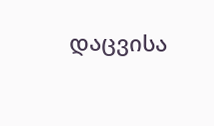დაცვისა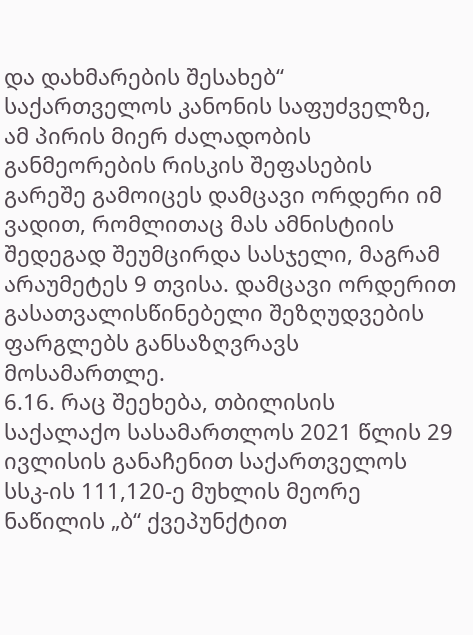და დახმარების შესახებ“ საქართველოს კანონის საფუძველზე, ამ პირის მიერ ძალადობის განმეორების რისკის შეფასების გარეშე გამოიცეს დამცავი ორდერი იმ ვადით, რომლითაც მას ამნისტიის შედეგად შეუმცირდა სასჯელი, მაგრამ არაუმეტეს 9 თვისა. დამცავი ორდერით გასათვალისწინებელი შეზღუდვების ფარგლებს განსაზღვრავს მოსამართლე.
6.16. რაც შეეხება, თბილისის საქალაქო სასამართლოს 2021 წლის 29 ივლისის განაჩენით საქართველოს სსკ-ის 111,120-ე მუხლის მეორე ნაწილის „ბ“ ქვეპუნქტით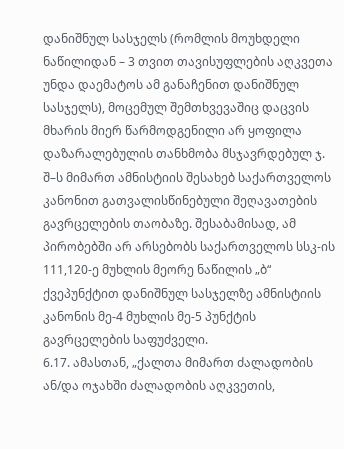დანიშნულ სასჯელს (რომლის მოუხდელი ნაწილიდან – 3 თვით თავისუფლების აღკვეთა უნდა დაემატოს ამ განაჩენით დანიშნულ სასჯელს), მოცემულ შემთხვევაშიც დაცვის მხარის მიერ წარმოდგენილი არ ყოფილა დაზარალებულის თანხმობა მსჯავრდებულ ჯ. შ–ს მიმართ ამნისტიის შესახებ საქართველოს კანონით გათვალისწინებული შეღავათების გავრცელების თაობაზე. შესაბამისად, ამ პირობებში არ არსებობს საქართველოს სსკ-ის 111,120-ე მუხლის მეორე ნაწილის „ბ“ ქვეპუნქტით დანიშნულ სასჯელზე ამნისტიის კანონის მე-4 მუხლის მე-5 პუნქტის გავრცელების საფუძველი.
6.17. ამასთან, „ქალთა მიმართ ძალადობის ან/და ოჯახში ძალადობის აღკვეთის,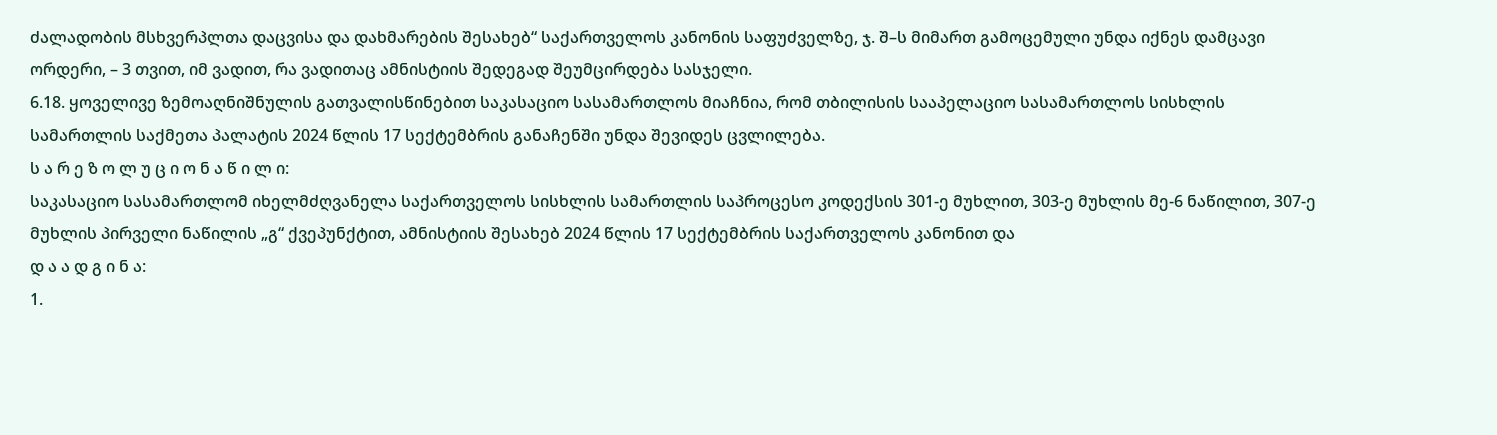ძალადობის მსხვერპლთა დაცვისა და დახმარების შესახებ“ საქართველოს კანონის საფუძველზე, ჯ. შ–ს მიმართ გამოცემული უნდა იქნეს დამცავი ორდერი, – 3 თვით, იმ ვადით, რა ვადითაც ამნისტიის შედეგად შეუმცირდება სასჯელი.
6.18. ყოველივე ზემოაღნიშნულის გათვალისწინებით საკასაციო სასამართლოს მიაჩნია, რომ თბილისის სააპელაციო სასამართლოს სისხლის სამართლის საქმეთა პალატის 2024 წლის 17 სექტემბრის განაჩენში უნდა შევიდეს ცვლილება.
ს ა რ ე ზ ო ლ უ ც ი ო ნ ა წ ი ლ ი:
საკასაციო სასამართლომ იხელმძღვანელა საქართველოს სისხლის სამართლის საპროცესო კოდექსის 301-ე მუხლით, 303-ე მუხლის მე-6 ნაწილით, 307-ე მუხლის პირველი ნაწილის „გ“ ქვეპუნქტით, ამნისტიის შესახებ 2024 წლის 17 სექტემბრის საქართველოს კანონით და
დ ა ა დ გ ი ნ ა:
1.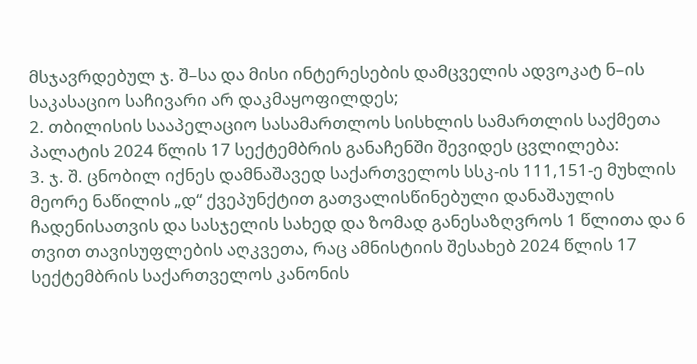მსჯავრდებულ ჯ. შ–სა და მისი ინტერესების დამცველის ადვოკატ ნ–ის საკასაციო საჩივარი არ დაკმაყოფილდეს;
2. თბილისის სააპელაციო სასამართლოს სისხლის სამართლის საქმეთა პალატის 2024 წლის 17 სექტემბრის განაჩენში შევიდეს ცვლილება:
3. ჯ. შ. ცნობილ იქნეს დამნაშავედ საქართველოს სსკ-ის 111,151-ე მუხლის მეორე ნაწილის „დ“ ქვეპუნქტით გათვალისწინებული დანაშაულის ჩადენისათვის და სასჯელის სახედ და ზომად განესაზღვროს 1 წლითა და 6 თვით თავისუფლების აღკვეთა, რაც ამნისტიის შესახებ 2024 წლის 17 სექტემბრის საქართველოს კანონის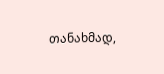თანახმად,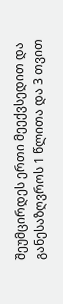შეუმცირდეს ერთი მეექვსედით და განესაზღვროს 1 წლითა და 3 თვით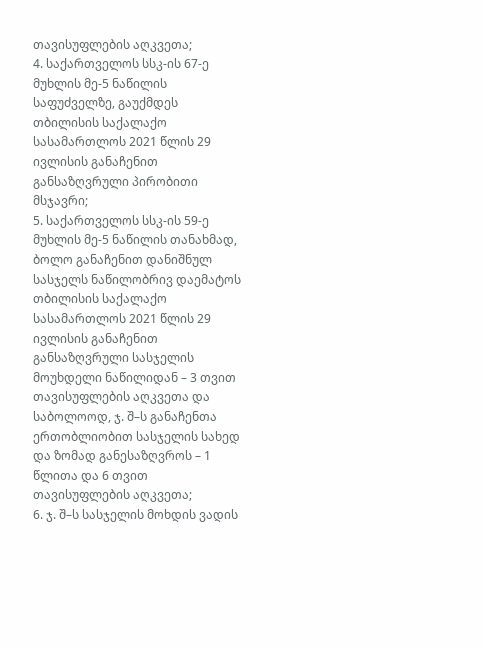თავისუფლების აღკვეთა;
4. საქართველოს სსკ-ის 67-ე მუხლის მე-5 ნაწილის საფუძველზე, გაუქმდეს თბილისის საქალაქო სასამართლოს 2021 წლის 29 ივლისის განაჩენით განსაზღვრული პირობითი მსჯავრი;
5. საქართველოს სსკ-ის 59-ე მუხლის მე-5 ნაწილის თანახმად, ბოლო განაჩენით დანიშნულ სასჯელს ნაწილობრივ დაემატოს თბილისის საქალაქო სასამართლოს 2021 წლის 29 ივლისის განაჩენით განსაზღვრული სასჯელის მოუხდელი ნაწილიდან – 3 თვით თავისუფლების აღკვეთა და საბოლოოდ, ჯ. შ–ს განაჩენთა ერთობლიობით სასჯელის სახედ და ზომად განესაზღვროს – 1 წლითა და 6 თვით თავისუფლების აღკვეთა;
6. ჯ. შ–ს სასჯელის მოხდის ვადის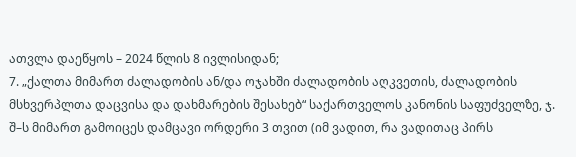ათვლა დაეწყოს – 2024 წლის 8 ივლისიდან;
7. „ქალთა მიმართ ძალადობის ან/და ოჯახში ძალადობის აღკვეთის, ძალადობის მსხვერპლთა დაცვისა და დახმარების შესახებ“ საქართველოს კანონის საფუძველზე, ჯ. შ–ს მიმართ გამოიცეს დამცავი ორდერი 3 თვით (იმ ვადით, რა ვადითაც პირს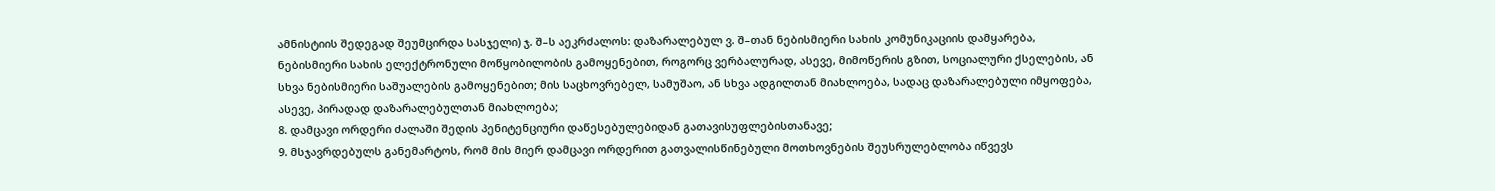ამნისტიის შედეგად შეუმცირდა სასჯელი) ჯ. შ–ს აეკრძალოს: დაზარალებულ ვ. შ–თან ნებისმიერი სახის კომუნიკაციის დამყარება, ნებისმიერი სახის ელექტრონული მოწყობილობის გამოყენებით, როგორც ვერბალურად, ასევე, მიმოწერის გზით, სოციალური ქსელების, ან სხვა ნებისმიერი საშუალების გამოყენებით; მის საცხოვრებელ, სამუშაო, ან სხვა ადგილთან მიახლოება, სადაც დაზარალებული იმყოფება, ასევე, პირადად დაზარალებულთან მიახლოება;
8. დამცავი ორდერი ძალაში შედის პენიტენციური დაწესებულებიდან გათავისუფლებისთანავე;
9. მსჯავრდებულს განემარტოს, რომ მის მიერ დამცავი ორდერით გათვალისწინებული მოთხოვნების შეუსრულებლობა იწვევს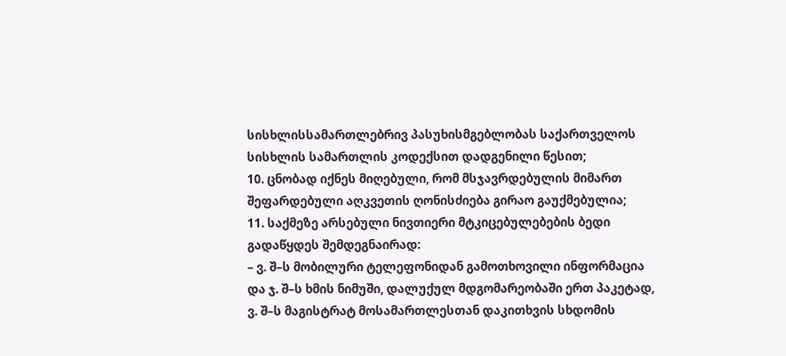სისხლისსამართლებრივ პასუხისმგებლობას საქართველოს სისხლის სამართლის კოდექსით დადგენილი წესით;
10. ცნობად იქნეს მიღებული, რომ მსჯავრდებულის მიმართ შეფარდებული აღკვეთის ღონისძიება გირაო გაუქმებულია;
11. საქმეზე არსებული ნივთიერი მტკიცებულებების ბედი გადაწყდეს შემდეგნაირად:
– ვ. შ–ს მობილური ტელეფონიდან გამოთხოვილი ინფორმაცია და ჯ. შ–ს ხმის ნიმუში, დალუქულ მდგომარეობაში ერთ პაკეტად, ვ. შ–ს მაგისტრატ მოსამართლესთან დაკითხვის სხდომის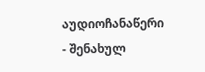აუდიოჩანაწერი - შენახულ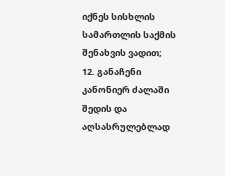იქნეს სისხლის სამართლის საქმის შენახვის ვადით;
12. განაჩენი კანონიერ ძალაში შედის და აღსასრულებლად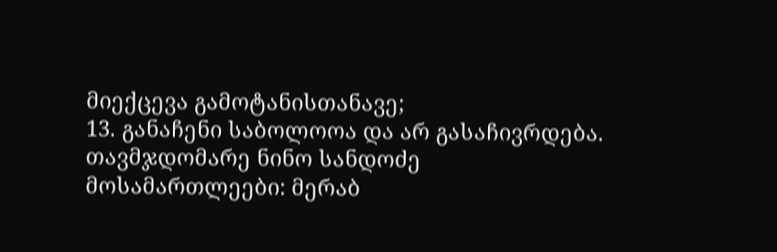მიექცევა გამოტანისთანავე;
13. განაჩენი საბოლოოა და არ გასაჩივრდება.
თავმჯდომარე ნინო სანდოძე
მოსამართლეები: მერაბ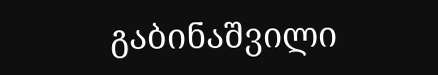გაბინაშვილი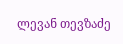ლევან თევზაძე